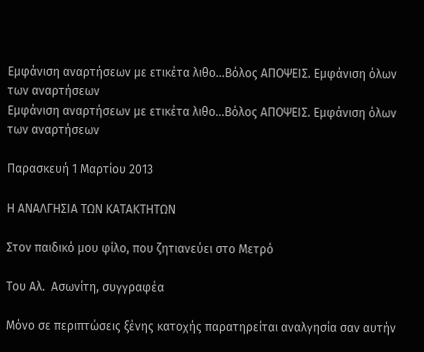Εμφάνιση αναρτήσεων με ετικέτα λιθο...Βόλος ΑΠΟΨΕΙΣ. Εμφάνιση όλων των αναρτήσεων
Εμφάνιση αναρτήσεων με ετικέτα λιθο...Βόλος ΑΠΟΨΕΙΣ. Εμφάνιση όλων των αναρτήσεων

Παρασκευή 1 Μαρτίου 2013

Η ΑΝΑΛΓΗΣΙΑ ΤΩΝ ΚΑΤΑΚΤΗΤΩΝ

Στον παιδικό μου φίλο, που ζητιανεύει στο Μετρό

Του Αλ.  Ασωνίτη, συγγραφέα

Μόνο σε περιπτώσεις ξένης κατοχής παρατηρείται αναλγησία σαν αυτήν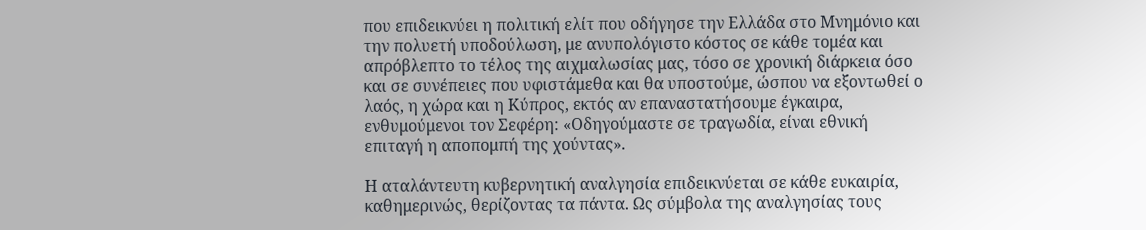που επιδεικνύει η πολιτική ελίτ που οδήγησε την Ελλάδα στο Μνημόνιο και την πολυετή υποδούλωση, με ανυπολόγιστο κόστος σε κάθε τομέα και απρόβλεπτο το τέλος της αιχμαλωσίας μας, τόσο σε χρονική διάρκεια όσο και σε συνέπειες που υφιστάμεθα και θα υποστούμε, ώσπου να εξοντωθεί ο λαός, η χώρα και η Κύπρος, εκτός αν επαναστατήσουμε έγκαιρα, ενθυμούμενοι τον Σεφέρη: «Οδηγούμαστε σε τραγωδία, είναι εθνική επιταγή η αποπομπή της χούντας».

Η αταλάντευτη κυβερνητική αναλγησία επιδεικνύεται σε κάθε ευκαιρία, καθημερινώς, θερίζοντας τα πάντα. Ως σύμβολα της αναλγησίας τους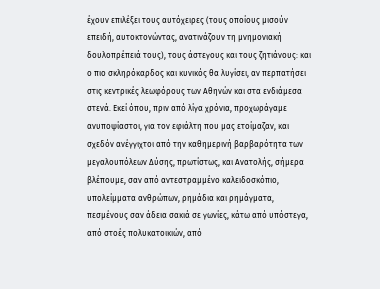έχουν επιλέξει τους αυτόχειρες (τους οποίους μισούν επειδή, αυτοκτονώντας, ανατινάζουν τη μνημονιακή δουλοπρέπειά τους), τους άστεγους και τους ζητιάνους: και ο πιο σκληρόκαρδος και κυνικός θα λυγίσει, αν περπατήσει στις κεντρικές λεωφόρους των Αθηνών και στα ενδιάμεσα στενά. Εκεί όπου, πριν από λίγα χρόνια, προχωράγαμε ανυποψίαστοι, για τον εφιάλτη που μας ετοίμαζαν, και σχεδόν ανέγγιχτοι από την καθημερινή βαρβαρότητα των μεγαλουπόλεων Δύσης, πρωτίστως, και Ανατολής, σήμερα βλέπουμε, σαν από αντεστραμμένο καλειδοσκόπιο, υπολείμματα ανθρώπων, ρημάδια και ρημάγματα, πεσμένους σαν άδεια σακιά σε γωνίες, κάτω από υπόστεγα, από στοές πολυκατοικιών, από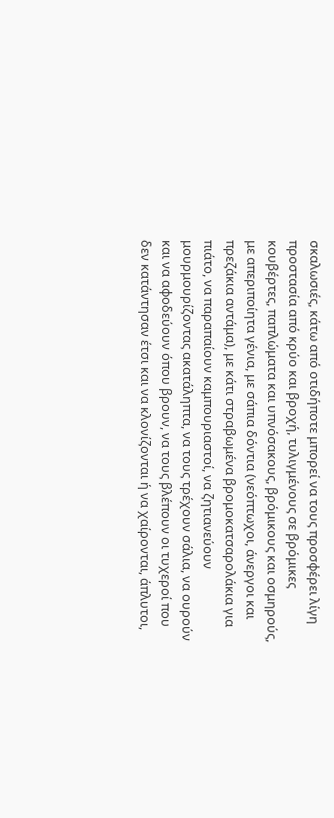σκαλωσιές, κάτω από οτιδήποτε μπορεί να τους προσφέρει λίγη προστασία από κρύο και βροχή, τυλιγμένους σε βρόμικες κουβέρτες, παπλώματα και υπνόσακους, βρόμικους και οσμηρούς, με απεριποίητα γένια, με σάπια δόντια (νεόπτωχοι, άνεργοι και πρεζάκια αντάμα), με κάτι στραβωμένα βρομοκατσαρολάκια για πιάτο, να παραπαίουν καμπουριαστοί, να ζητιανεύουν μουρμουρίζοντας ακατάληπτα, να τους τρέχουν σάλια, να ουρούν και να αφοδεύουν όπου βρουν, να τους βλέπουν οι τυχεροί που δεν κατάντησαν έτσι και να κλονίζονται ή να χαίρονται, άπλυτοι,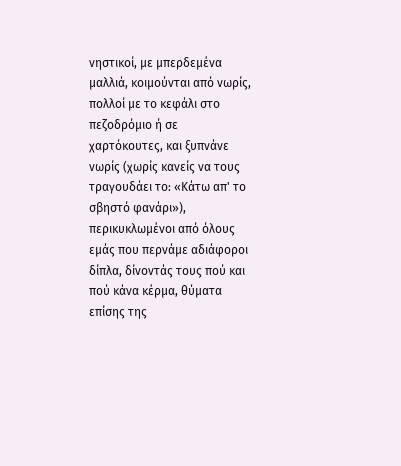νηστικοί, με μπερδεμένα μαλλιά, κοιμούνται από νωρίς, πολλοί με το κεφάλι στο πεζοδρόμιο ή σε χαρτόκουτες, και ξυπνάνε νωρίς (χωρίς κανείς να τους τραγουδάει το: «Κάτω απ' το σβηστό φανάρι»), περικυκλωμένοι από όλους εμάς που περνάμε αδιάφοροι δίπλα, δίνοντάς τους πού και πού κάνα κέρμα, θύματα επίσης της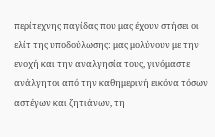περίτεχνης παγίδας που μας έχουν στήσει οι ελίτ της υποδούλωσης: μας μολύνουν με την ενοχή και την αναλγησία τους, γινόμαστε ανάλγητοι από την καθημερινή εικόνα τόσων αστέγων και ζητιάνων, τη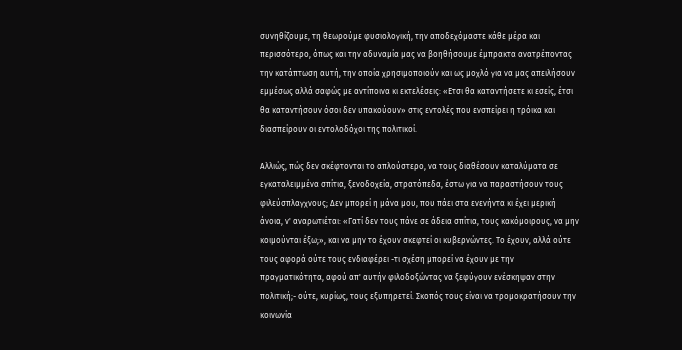συνηθίζουμε, τη θεωρούμε φυσιολογική, την αποδεχόμαστε κάθε μέρα και περισσότερο, όπως και την αδυναμία μας να βοηθήσουμε έμπρακτα ανατρέποντας την κατάπτωση αυτή, την οποία χρησιμοποιούν και ως μοχλό για να μας απειλήσουν εμμέσως αλλά σαφώς με αντίποινα κι εκτελέσεις: «Ετσι θα καταντήσετε κι εσείς, έτσι θα καταντήσουν όσοι δεν υπακούουν» στις εντολές που ενσπείρει η τρόικα και διασπείρουν οι εντολοδόχοι της πολιτικοί.

Αλλιώς, πώς δεν σκέφτονται το απλούστερο, να τους διαθέσουν καταλύματα σε εγκαταλειμμένα σπίτια, ξενοδοχεία, στρατόπεδα, έστω για να παραστήσουν τους φιλεύσπλαγχνους; Δεν μπορεί η μάνα μου, που πάει στα ενενήντα κι έχει μερική άνοια, ν' αναρωτιέται: «Γατί δεν τους πάνε σε άδεια σπίτια, τους κακόμοιρους, να μην κοιμούνται έξω;», και να μην το έχουν σκεφτεί οι κυβερνώντες. Το έχουν, αλλά ούτε τους αφορά ούτε τους ενδιαφέρει -τι σχέση μπορεί να έχουν με την πραγματικότητα, αφού απ' αυτήν φιλοδοξώντας να ξεφύγουν ενέσκηψαν στην πολιτική;- ούτε, κυρίως, τους εξυπηρετεί. Σκοπός τους είναι να τρομοκρατήσουν την κοινωνία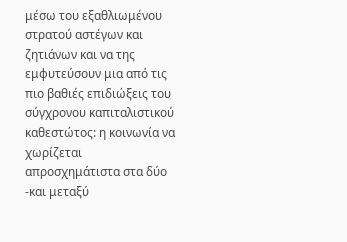μέσω του εξαθλιωμένου στρατού αστέγων και ζητιάνων και να της εμφυτεύσουν μια από τις πιο βαθιές επιδιώξεις του σύγχρονου καπιταλιστικού καθεστώτος: η κοινωνία να χωρίζεται απροσχημάτιστα στα δύο -και μεταξύ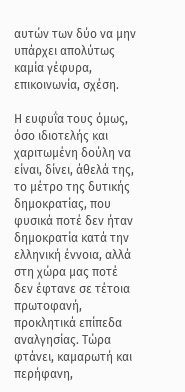αυτών των δύο να μην υπάρχει απολύτως καμία γέφυρα, επικοινωνία, σχέση.

Η ευφυΐα τους όμως, όσο ιδιοτελής και χαριτωμένη δούλη να είναι, δίνει, άθελά της, το μέτρο της δυτικής δημοκρατίας, που φυσικά ποτέ δεν ήταν δημοκρατία κατά την ελληνική έννοια, αλλά στη χώρα μας ποτέ δεν έφτανε σε τέτοια πρωτοφανή, προκλητικά επίπεδα αναλγησίας. Τώρα φτάνει, καμαρωτή και περήφανη,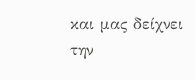και μας δείχνει την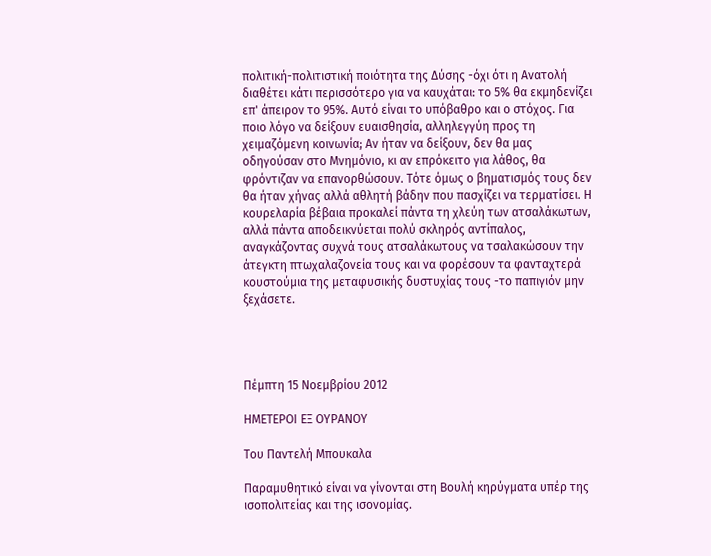πολιτική-πολιτιστική ποιότητα της Δύσης -όχι ότι η Ανατολή διαθέτει κάτι περισσότερο για να καυχάται: το 5% θα εκμηδενίζει επ' άπειρον το 95%. Αυτό είναι το υπόβαθρο και ο στόχος. Για ποιο λόγο να δείξουν ευαισθησία, αλληλεγγύη προς τη χειμαζόμενη κοινωνία; Αν ήταν να δείξουν, δεν θα μας οδηγούσαν στο Μνημόνιο, κι αν επρόκειτο για λάθος, θα φρόντιζαν να επανορθώσουν. Τότε όμως ο βηματισμός τους δεν θα ήταν χήνας αλλά αθλητή βάδην που πασχίζει να τερματίσει. Η κουρελαρία βέβαια προκαλεί πάντα τη χλεύη των ατσαλάκωτων, αλλά πάντα αποδεικνύεται πολύ σκληρός αντίπαλος, αναγκάζοντας συχνά τους ατσαλάκωτους να τσαλακώσουν την άτεγκτη πτωχαλαζονεία τους και να φορέσουν τα φανταχτερά κουστούμια της μεταφυσικής δυστυχίας τους -το παπιγιόν μην ξεχάσετε.




Πέμπτη 15 Νοεμβρίου 2012

ΗΜΕΤΕΡΟΙ ΕΞ ΟΥΡΑΝΟΥ

Του Παντελή Μπουκαλα

Παραμυθητικό είναι να γίνονται στη Βουλή κηρύγματα υπέρ της ισοπολιτείας και της ισονομίας.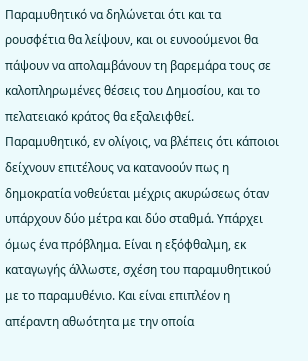Παραμυθητικό να δηλώνεται ότι και τα ρουσφέτια θα λείψουν, και οι ευνοούμενοι θα πάψουν να απολαμβάνουν τη βαρεμάρα τους σε καλοπληρωμένες θέσεις του Δημοσίου, και το πελατειακό κράτος θα εξαλειφθεί. Παραμυθητικό, εν ολίγοις, να βλέπεις ότι κάποιοι δείχνουν επιτέλους να κατανοούν πως η δημοκρατία νοθεύεται μέχρις ακυρώσεως όταν υπάρχουν δύο μέτρα και δύο σταθμά. Υπάρχει όμως ένα πρόβλημα. Είναι η εξόφθαλμη, εκ καταγωγής άλλωστε, σχέση του παραμυθητικού με το παραμυθένιο. Και είναι επιπλέον η απέραντη αθωότητα με την οποία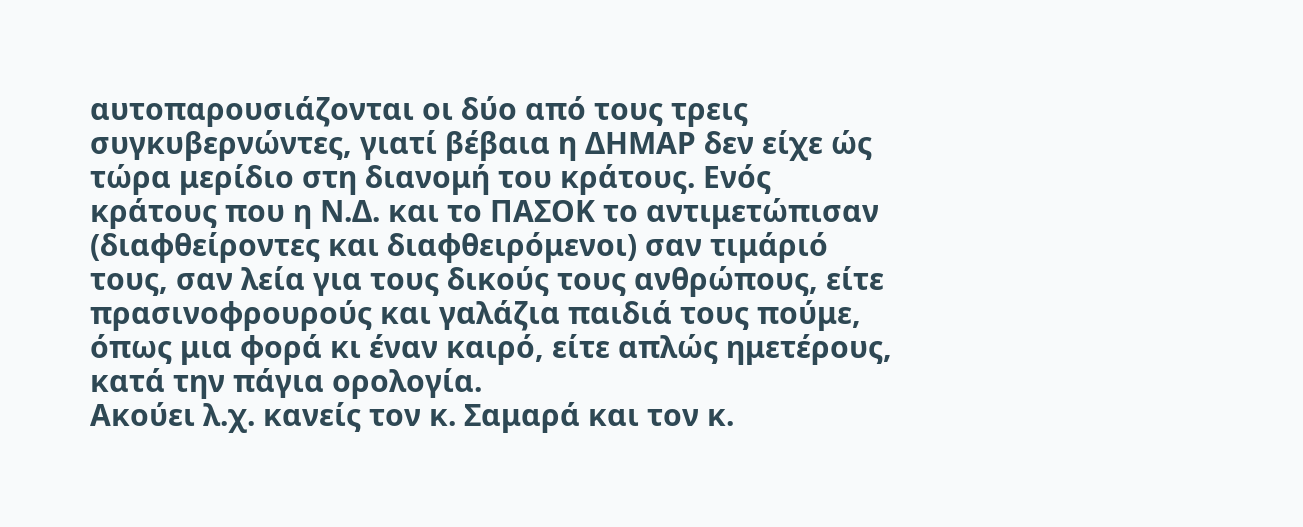αυτοπαρουσιάζονται οι δύο από τους τρεις συγκυβερνώντες, γιατί βέβαια η ΔΗΜΑΡ δεν είχε ώς τώρα μερίδιο στη διανομή του κράτους. Ενός κράτους που η Ν.Δ. και το ΠΑΣΟΚ το αντιμετώπισαν (διαφθείροντες και διαφθειρόμενοι) σαν τιμάριό τους, σαν λεία για τους δικούς τους ανθρώπους, είτε πρασινοφρουρούς και γαλάζια παιδιά τους πούμε, όπως μια φορά κι έναν καιρό, είτε απλώς ημετέρους, κατά την πάγια ορολογία.
Ακούει λ.χ. κανείς τον κ. Σαμαρά και τον κ.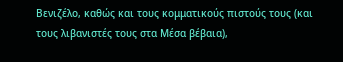Βενιζέλο, καθώς και τους κομματικούς πιστούς τους (και τους λιβανιστές τους στα Μέσα βέβαια),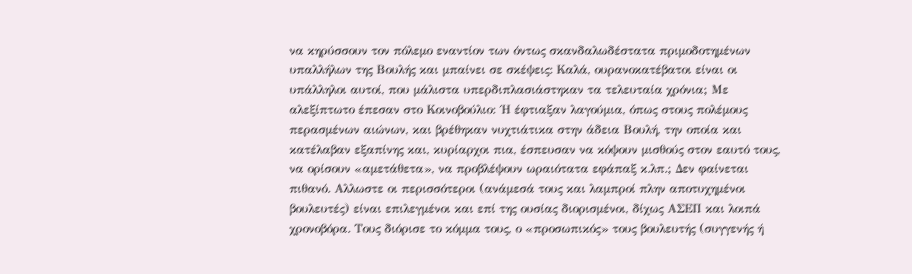να κηρύσσουν τον πόλεμο εναντίον των όντως σκανδαλωδέστατα πριμοδοτημένων υπαλλήλων της Βουλής και μπαίνει σε σκέψεις: Καλά, ουρανοκατέβατοι είναι οι υπάλληλοι αυτοί, που μάλιστα υπερδιπλασιάστηκαν τα τελευταία χρόνια; Με αλεξίπτωτο έπεσαν στο Κοινοβούλιο: ΄Η έφτιαξαν λαγούμια, όπως στους πολέμους περασμένων αιώνων, και βρέθηκαν νυχτιάτικα στην άδεια Βουλή, την οποία και κατέλαβαν εξαπίνης και, κυρίαρχοι πια, έσπευσαν να κόψουν μισθούς στον εαυτό τους, να ορίσουν «αμετάθετα», να προβλέψουν ωραιότατα εφάπαξ κ.λπ.; Δεν φαίνεται πιθανό. Αλλωστε οι περισσότεροι (ανάμεσά τους και λαμπροί πλην αποτυχημένοι βουλευτές) είναι επιλεγμένοι και επί της ουσίας διορισμένοι, δίχως ΑΣΕΠ και λοιπά χρονοβόρα. Τους διόρισε το κόμμα τους, ο «προσωπικός» τους βουλευτής (συγγενής ή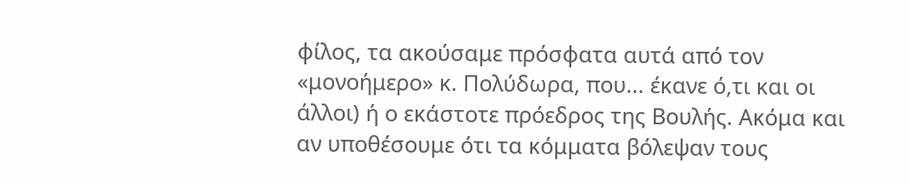φίλος, τα ακούσαμε πρόσφατα αυτά από τον «μονοήμερο» κ. Πολύδωρα, που... έκανε ό,τι και οι άλλοι) ή ο εκάστοτε πρόεδρος της Βουλής. Ακόμα και αν υποθέσουμε ότι τα κόμματα βόλεψαν τους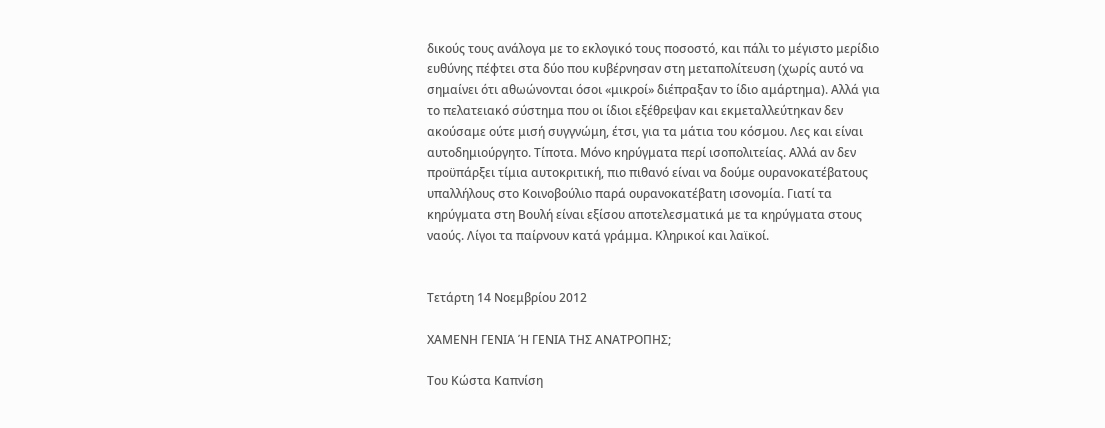δικούς τους ανάλογα με το εκλογικό τους ποσοστό, και πάλι το μέγιστο μερίδιο ευθύνης πέφτει στα δύο που κυβέρνησαν στη μεταπολίτευση (χωρίς αυτό να σημαίνει ότι αθωώνονται όσοι «μικροί» διέπραξαν το ίδιο αμάρτημα). Αλλά για το πελατειακό σύστημα που οι ίδιοι εξέθρεψαν και εκμεταλλεύτηκαν δεν ακούσαμε ούτε μισή συγγνώμη, έτσι, για τα μάτια του κόσμου. Λες και είναι αυτοδημιούργητο. Τίποτα. Μόνο κηρύγματα περί ισοπολιτείας. Αλλά αν δεν προϋπάρξει τίμια αυτοκριτική, πιο πιθανό είναι να δούμε oυρανoκατέβατους υπαλλήλους στο Κοινοβούλιο παρά ουρανοκατέβατη ισονομία. Γιατί τα κηρύγματα στη Βουλή είναι εξίσου αποτελεσματικά με τα κηρύγματα στους ναούς. Λίγοι τα παίρνουν κατά γράμμα. Κληρικοί και λαϊκοί.


Τετάρτη 14 Νοεμβρίου 2012

ΧΑΜΕΝΗ ΓΕΝΙΑ Ή ΓΕΝΙΑ ΤΗΣ ΑΝΑΤΡΟΠΗΣ;

Του Κώστα Καπνίση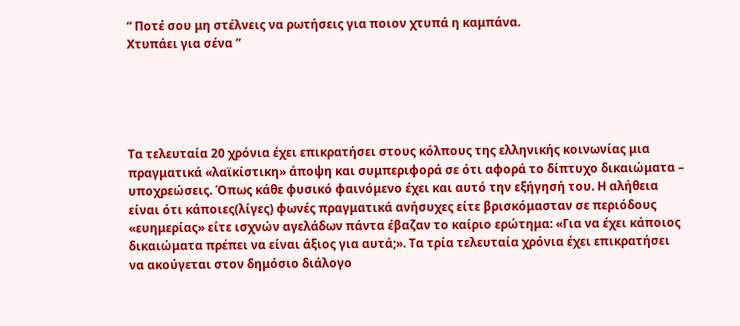“ Ποτέ σου μη στέλνεις να ρωτήσεις για ποιον χτυπά η καμπάνα.
Χτυπάει για σένα ”





Τα τελευταία 20 χρόνια έχει επικρατήσει στους κόλπους της ελληνικής κοινωνίας μια πραγματικά «λαϊκίστικη» άποψη και συμπεριφορά σε ότι αφορά το δίπτυχο δικαιώματα – υποχρεώσεις. Όπως κάθε φυσικό φαινόμενο έχει και αυτό την εξήγησή του. Η αλήθεια είναι ότι κάποιες(λίγες) φωνές πραγματικά ανήσυχες είτε βρισκόμασταν σε περιόδους «ευημερίας» είτε ισχνών αγελάδων πάντα έβαζαν το καίριο ερώτημα: «Για να έχει κάποιος δικαιώματα πρέπει να είναι άξιος για αυτά;». Τα τρία τελευταία χρόνια έχει επικρατήσει να ακούγεται στον δημόσιο διάλογο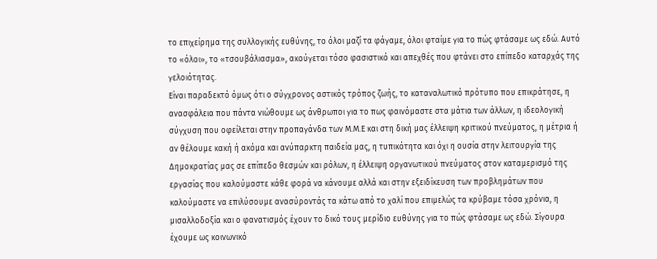το επιχείρημα της συλλογικής ευθύνης, το όλοι μαζί τα φάγαμε, όλοι φταίμε για το πώς φτάσαμε ως εδώ. Αυτό το «όλοι», το «τσουβάλιασμα», ακούγεται τόσο φασιστικό και απεχθές που φτάνει στο επίπεδο καταρχάς της γελοιότητας.
Είναι παραδεκτό όμως ότι ο σύγχρονος αστικός τρόπος ζωής, το καταναλωτικό πρότυπο που επικράτησε, η ανασφάλεια που πάντα νιώθουμε ως άνθρωποι για το πως φαινόμαστε στα μάτια των άλλων, η ιδεολογική σύγχυση που οφείλεται στην προπαγάνδα των Μ.Μ.Ε και στη δική μας έλλειψη κριτικού πνεύματος, η μέτρια ή αν θέλουμε κακή ή ακόμα και ανύπαρκτη παιδεία μας, η τυπικότητα και όχι η ουσία στην λειτουργία της Δημοκρατίας μας σε επίπεδο θεσμών και ρόλων, η έλλειψη οργανωτικού πνεύματος στον καταμερισμό της εργασίας που καλούμαστε κάθε φορά να κάνουμε αλλά και στην εξειδίκευση των προβλημάτων που καλούμαστε να επιλύσουμε ανασύροντάς τα κάτω από το χαλί που επιμελώς τα κρύβαμε τόσα χρόνια, η μισαλλοδοξία και ο φανατισμός έχουν το δικό τους μερίδιο ευθύνης για το πώς φτάσαμε ως εδώ. Σίγουρα έχουμε ως κοινωνικό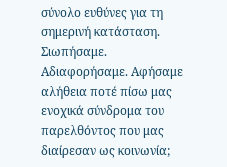σύνολο ευθύνες για τη σημερινή κατάσταση. Σιωπήσαμε. Αδιαφορήσαμε. Αφήσαμε αλήθεια ποτέ πίσω μας ενοχικά σύνδρομα του παρελθόντος που μας διαίρεσαν ως κοινωνία;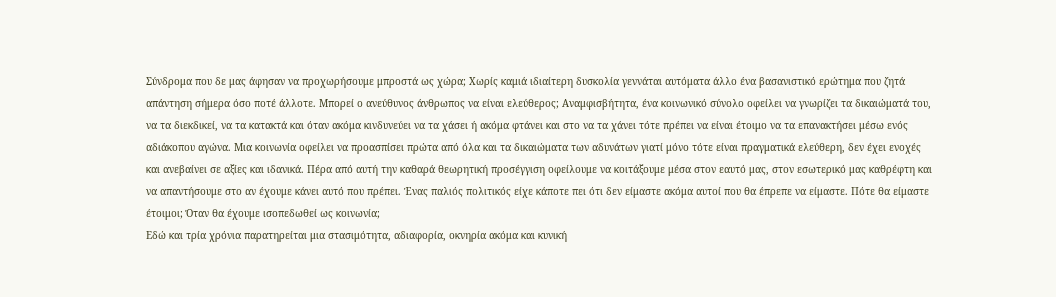Σύνδρομα που δε μας άφησαν να προχωρήσουμε μπροστά ως χώρα; Χωρίς καμιά ιδιαίτερη δυσκολία γεννάται αυτόματα άλλο ένα βασανιστικό ερώτημα που ζητά απάντηση σήμερα όσο ποτέ άλλοτε. Μπορεί ο ανεύθυνος άνθρωπος να είναι ελεύθερος; Αναμφισβήτητα, ένα κοινωνικό σύνολο οφείλει να γνωρίζει τα δικαιώματά του, να τα διεκδικεί, να τα κατακτά και όταν ακόμα κινδυνεύει να τα χάσει ή ακόμα φτάνει και στο να τα χάνει τότε πρέπει να είναι έτοιμο να τα επανακτήσει μέσω ενός αδιάκοπου αγώνα. Μια κοινωνία οφείλει να προασπίσει πρώτα από όλα και τα δικαιώματα των αδυνάτων γιατί μόνο τότε είναι πραγματικά ελεύθερη, δεν έχει ενοχές και ανεβαίνει σε αξίες και ιδανικά. Πέρα από αυτή την καθαρά θεωρητική προσέγγιση οφείλουμε να κοιτάξουμε μέσα στον εαυτό μας, στον εσωτερικό μας καθρέφτη και να απαντήσουμε στο αν έχουμε κάνει αυτό που πρέπει. Ένας παλιός πολιτικός είχε κάποτε πει ότι δεν είμαστε ακόμα αυτοί που θα έπρεπε να είμαστε. Πότε θα είμαστε έτοιμοι; Όταν θα έχουμε ισοπεδωθεί ως κοινωνία;
Εδώ και τρία χρόνια παρατηρείται μια στασιμότητα, αδιαφορία, οκνηρία ακόμα και κυνική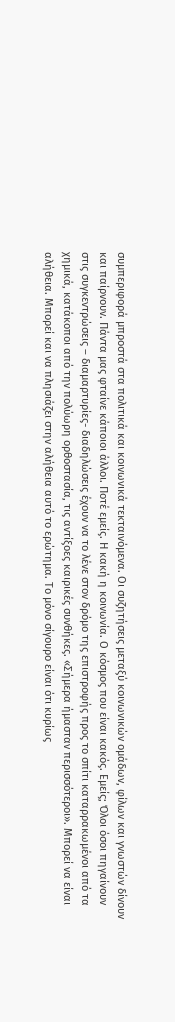συμπεριφορά μπροστά στα πολιτικά και κοινωνικά τεκταινόμενα. Οι συζητήσεις μεταξύ κοινωνικών ομάδων, φίλων και γνωστών δίνουν και παίρνουν. Πάντα μας φταίνε κάποιοι άλλοι. Ποτέ εμείς. Η κακή η κοινωνία. Ο κόσμος που είναι κακός. Εμείς; Όλοι όσοι πηγαίνουν στις συγκεντρώσεις – διαμαρτυρίες- διαδηλώσεις έχουν να το λένε στον δρόμο της επιστροφής προς το σπίτι καταρρακωμένοι από τα χημικά, κατάκοποι από την πολύωρη ορθοστασία, τις αντίξοες καιρικές συνθήκες. «Σήμερα ήμασταν περισσότεροι». Μπορεί να είναι αλήθεια. Μπορεί και να πλησιάζει στην αλήθεια αυτό το ερώτημα. Το μόνο σίγουρο είναι ότι κυρίως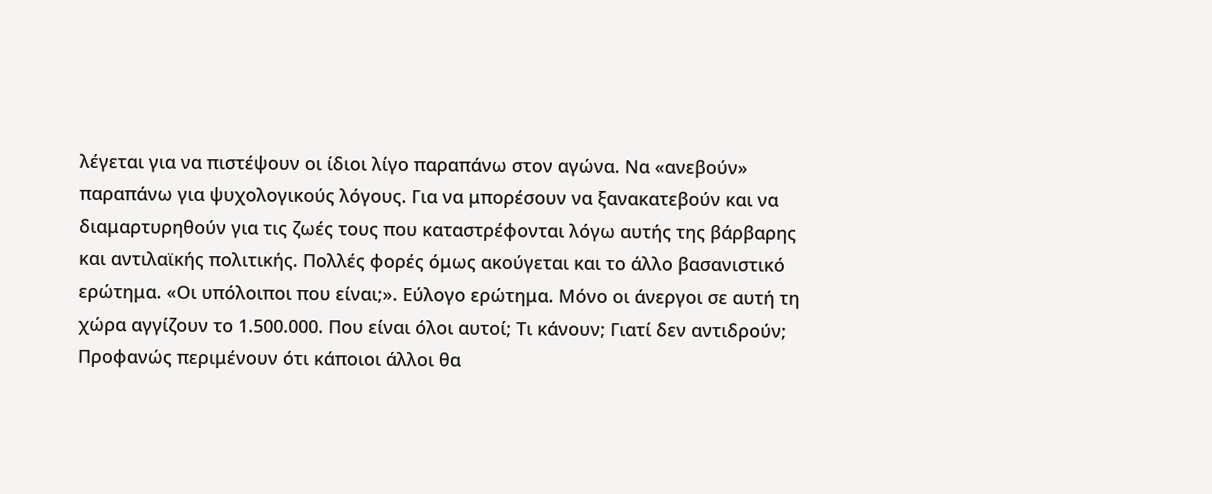λέγεται για να πιστέψουν οι ίδιοι λίγο παραπάνω στον αγώνα. Να «ανεβούν» παραπάνω για ψυχολογικούς λόγους. Για να μπορέσουν να ξανακατεβούν και να διαμαρτυρηθούν για τις ζωές τους που καταστρέφονται λόγω αυτής της βάρβαρης και αντιλαϊκής πολιτικής. Πολλές φορές όμως ακούγεται και το άλλο βασανιστικό ερώτημα. «Οι υπόλοιποι που είναι;». Εύλογο ερώτημα. Μόνο οι άνεργοι σε αυτή τη χώρα αγγίζουν το 1.500.000. Που είναι όλοι αυτοί; Τι κάνουν; Γιατί δεν αντιδρούν; Προφανώς περιμένουν ότι κάποιοι άλλοι θα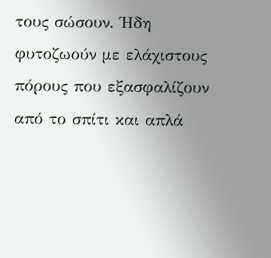τους σώσουν. Ήδη φυτοζωούν με ελάχιστους πόρους που εξασφαλίζουν από το σπίτι και απλά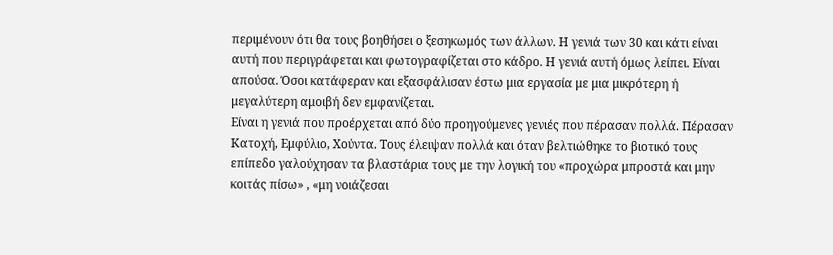περιμένουν ότι θα τους βοηθήσει ο ξεσηκωμός των άλλων. Η γενιά των 30 και κάτι είναι αυτή που περιγράφεται και φωτογραφίζεται στο κάδρο. Η γενιά αυτή όμως λείπει. Είναι απούσα. Όσοι κατάφεραν και εξασφάλισαν έστω μια εργασία με μια μικρότερη ή μεγαλύτερη αμοιβή δεν εμφανίζεται.
Είναι η γενιά που προέρχεται από δύο προηγούμενες γενιές που πέρασαν πολλά. Πέρασαν Κατοχή, Εμφύλιο, Χούντα. Τους έλειψαν πολλά και όταν βελτιώθηκε το βιοτικό τους επίπεδο γαλούχησαν τα βλαστάρια τους με την λογική του «προχώρα μπροστά και μην κοιτάς πίσω» , «μη νοιάζεσαι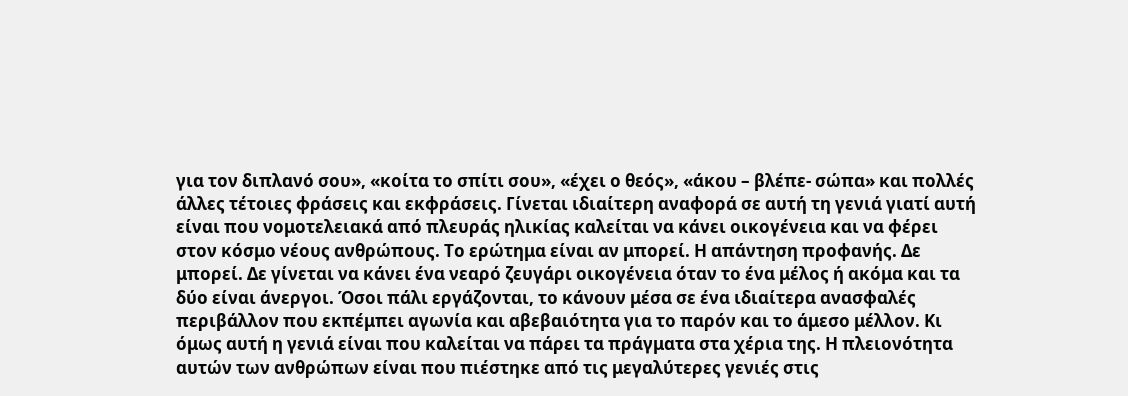για τον διπλανό σου», «κοίτα το σπίτι σου», «έχει ο θεός», «άκου – βλέπε- σώπα» και πολλές άλλες τέτοιες φράσεις και εκφράσεις. Γίνεται ιδιαίτερη αναφορά σε αυτή τη γενιά γιατί αυτή είναι που νομοτελειακά από πλευράς ηλικίας καλείται να κάνει οικογένεια και να φέρει στον κόσμο νέους ανθρώπους. Το ερώτημα είναι αν μπορεί. Η απάντηση προφανής. Δε μπορεί. Δε γίνεται να κάνει ένα νεαρό ζευγάρι οικογένεια όταν το ένα μέλος ή ακόμα και τα δύο είναι άνεργοι. Όσοι πάλι εργάζονται, το κάνουν μέσα σε ένα ιδιαίτερα ανασφαλές περιβάλλον που εκπέμπει αγωνία και αβεβαιότητα για το παρόν και το άμεσο μέλλον. Κι όμως αυτή η γενιά είναι που καλείται να πάρει τα πράγματα στα χέρια της. Η πλειονότητα αυτών των ανθρώπων είναι που πιέστηκε από τις μεγαλύτερες γενιές στις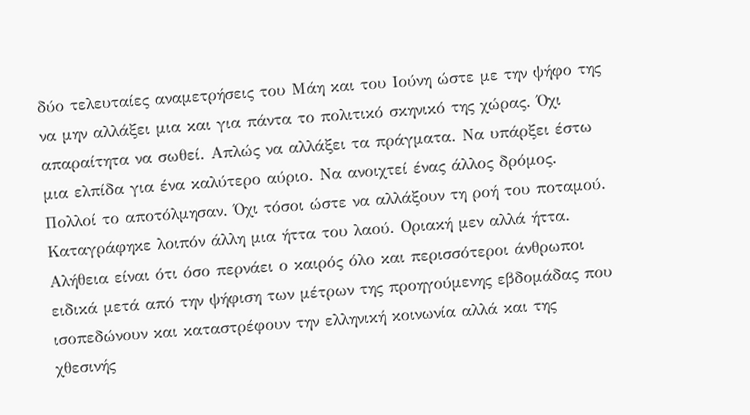δύο τελευταίες αναμετρήσεις του Μάη και του Ιούνη ώστε με την ψήφο της να μην αλλάξει μια και για πάντα το πολιτικό σκηνικό της χώρας. Όχι απαραίτητα να σωθεί. Απλώς να αλλάξει τα πράγματα. Να υπάρξει έστω μια ελπίδα για ένα καλύτερο αύριο. Να ανοιχτεί ένας άλλος δρόμος. Πολλοί το αποτόλμησαν. Όχι τόσοι ώστε να αλλάξουν τη ροή του ποταμού. Καταγράφηκε λοιπόν άλλη μια ήττα του λαού. Οριακή μεν αλλά ήττα. Αλήθεια είναι ότι όσο περνάει ο καιρός όλο και περισσότεροι άνθρωποι ειδικά μετά από την ψήφιση των μέτρων της προηγούμενης εβδομάδας που ισοπεδώνουν και καταστρέφουν την ελληνική κοινωνία αλλά και της χθεσινής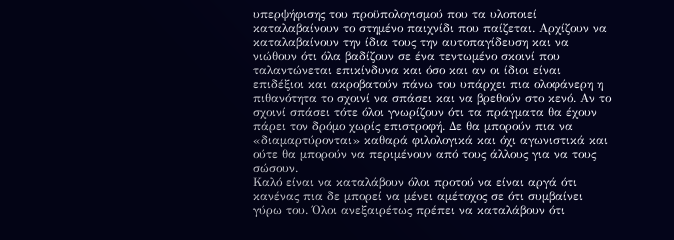υπερψήφισης του προϋπολογισμού που τα υλοποιεί καταλαβαίνουν το στημένο παιχνίδι που παίζεται. Αρχίζουν να καταλαβαίνουν την ίδια τους την αυτοπαγίδευση και να νιώθουν ότι όλα βαδίζουν σε ένα τεντωμένο σκοινί που ταλαντώνεται επικίνδυνα και όσο και αν οι ίδιοι είναι επιδέξιοι και ακροβατούν πάνω του υπάρχει πια ολοφάνερη η πιθανότητα το σχοινί να σπάσει και να βρεθούν στο κενό. Αν το σχοινί σπάσει τότε όλοι γνωρίζουν ότι τα πράγματα θα έχουν πάρει τον δρόμο χωρίς επιστροφή. Δε θα μπορούν πια να «διαμαρτύρονται» καθαρά φιλολογικά και όχι αγωνιστικά και ούτε θα μπορούν να περιμένουν από τους άλλους για να τους σώσουν.
Καλό είναι να καταλάβουν όλοι προτού να είναι αργά ότι κανένας πια δε μπορεί να μένει αμέτοχος σε ότι συμβαίνει γύρω του. Όλοι ανεξαιρέτως πρέπει να καταλάβουν ότι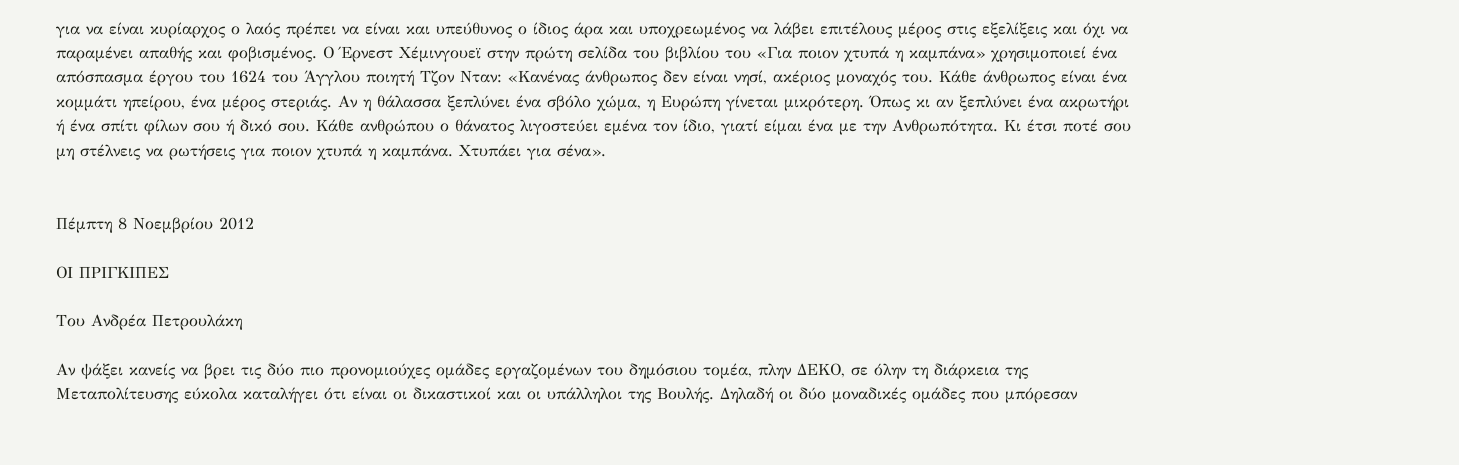για να είναι κυρίαρχος ο λαός πρέπει να είναι και υπεύθυνος ο ίδιος άρα και υποχρεωμένος να λάβει επιτέλους μέρος στις εξελίξεις και όχι να παραμένει απαθής και φοβισμένος. Ο Έρνεστ Χέμινγουεϊ στην πρώτη σελίδα του βιβλίου του «Για ποιον χτυπά η καμπάνα» χρησιμοποιεί ένα απόσπασμα έργου του 1624 του Άγγλου ποιητή Τζον Νταν: «Κανένας άνθρωπος δεν είναι νησί, ακέριος μοναχός του. Κάθε άνθρωπος είναι ένα κομμάτι ηπείρου, ένα μέρος στεριάς. Αν η θάλασσα ξεπλύνει ένα σβόλο χώμα, η Ευρώπη γίνεται μικρότερη. Όπως κι αν ξεπλύνει ένα ακρωτήρι ή ένα σπίτι φίλων σου ή δικό σου. Κάθε ανθρώπου ο θάνατος λιγοστεύει εμένα τον ίδιο, γιατί είμαι ένα με την Ανθρωπότητα. Κι έτσι ποτέ σου μη στέλνεις να ρωτήσεις για ποιον χτυπά η καμπάνα. Χτυπάει για σένα».


Πέμπτη 8 Νοεμβρίου 2012

ΟΙ ΠΡΙΓΚΙΠΕΣ

Του Ανδρέα Πετρουλάκη

Αν ψάξει κανείς να βρει τις δύο πιο προνομιούχες ομάδες εργαζομένων του δημόσιου τομέα, πλην ΔΕΚΟ, σε όλην τη διάρκεια της Μεταπολίτευσης εύκολα καταλήγει ότι είναι οι δικαστικοί και οι υπάλληλοι της Βουλής. Δηλαδή οι δύο μοναδικές ομάδες που μπόρεσαν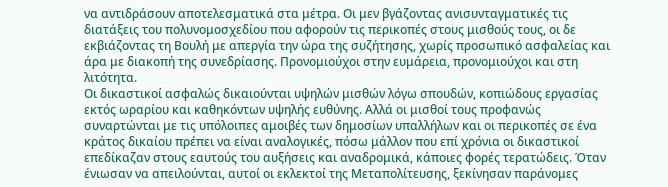να αντιδράσουν αποτελεσματικά στα μέτρα. Οι μεν βγάζοντας ανισυνταγματικές τις διατάξεις του πολυνομοσχεδίου που αφορούν τις περικοπές στους μισθούς τους, οι δε εκβιάζοντας τη Βουλή με απεργία την ώρα της συζήτησης, χωρίς προσωπικό ασφαλείας και άρα με διακοπή της συνεδρίασης. Προνομιούχοι στην ευμάρεια, προνομιούχοι και στη λιτότητα.
Οι δικαστικοί ασφαλώς δικαιούνται υψηλών μισθών λόγω σπουδών, κοπιώδους εργασίας εκτός ωραρίου και καθηκόντων υψηλής ευθύνης. Αλλά οι μισθοί τους προφανώς συναρτώνται με τις υπόλοιπες αμοιβές των δημοσίων υπαλλήλων και οι περικοπές σε ένα κράτος δικαίου πρέπει να είναι αναλογικές, πόσω μάλλον που επί χρόνια οι δικαστικοί επεδίκαζαν στους εαυτούς του αυξήσεις και αναδρομικά, κάποιες φορές τερατώδεις. Όταν ένιωσαν να απειλούνται, αυτοί οι εκλεκτοί της Μεταπολίτευσης, ξεκίνησαν παράνομες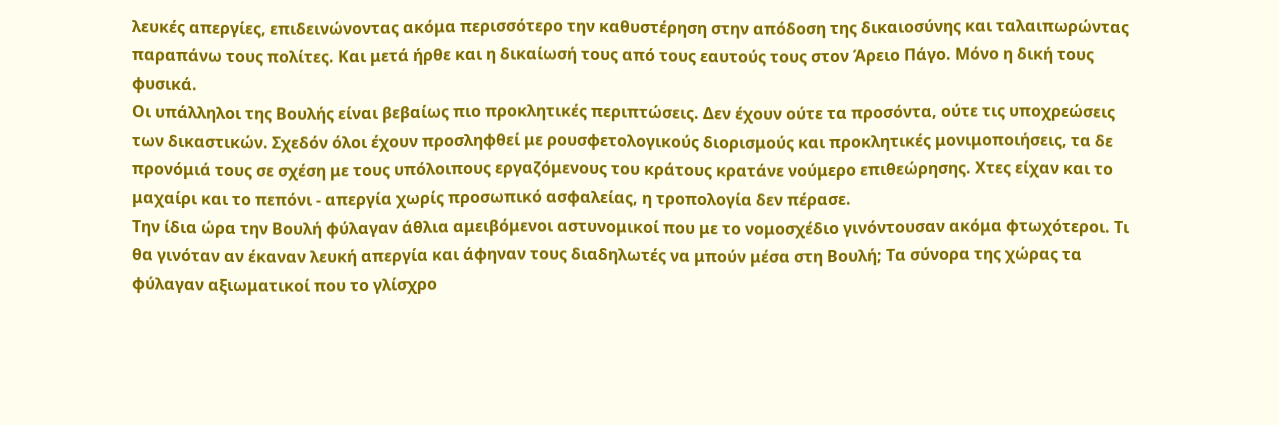λευκές απεργίες, επιδεινώνοντας ακόμα περισσότερο την καθυστέρηση στην απόδοση της δικαιοσύνης και ταλαιπωρώντας παραπάνω τους πολίτες. Και μετά ήρθε και η δικαίωσή τους από τους εαυτούς τους στον Άρειο Πάγο. Μόνο η δική τους φυσικά.
Οι υπάλληλοι της Βουλής είναι βεβαίως πιο προκλητικές περιπτώσεις. Δεν έχουν ούτε τα προσόντα, ούτε τις υποχρεώσεις των δικαστικών. Σχεδόν όλοι έχουν προσληφθεί με ρουσφετολογικούς διορισμούς και προκλητικές μονιμοποιήσεις, τα δε προνόμιά τους σε σχέση με τους υπόλοιπους εργαζόμενους του κράτους κρατάνε νούμερο επιθεώρησης. Χτες είχαν και το μαχαίρι και το πεπόνι - απεργία χωρίς προσωπικό ασφαλείας, η τροπολογία δεν πέρασε.
Την ίδια ώρα την Βουλή φύλαγαν άθλια αμειβόμενοι αστυνομικοί που με το νομοσχέδιο γινόντουσαν ακόμα φτωχότεροι. Τι θα γινόταν αν έκαναν λευκή απεργία και άφηναν τους διαδηλωτές να μπούν μέσα στη Βουλή; Τα σύνορα της χώρας τα φύλαγαν αξιωματικοί που το γλίσχρο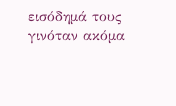εισόδημά τους γινόταν ακόμα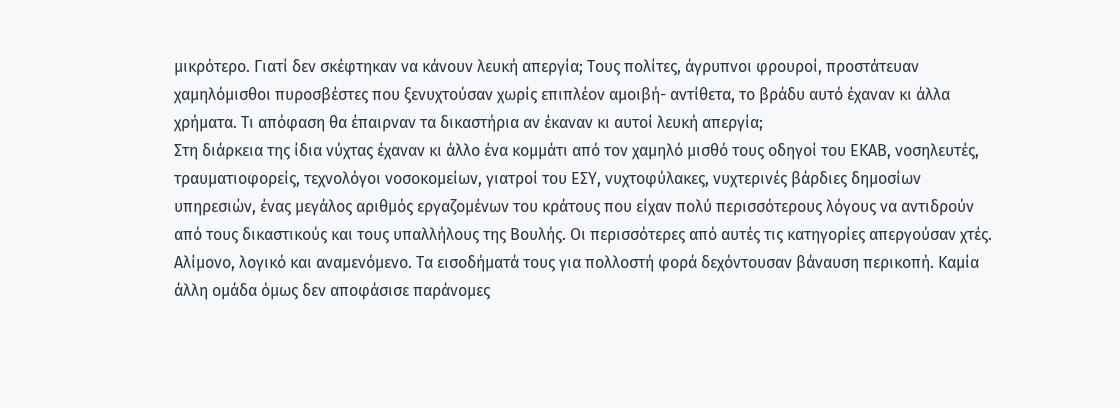μικρότερο. Γιατί δεν σκέφτηκαν να κάνουν λευκή απεργία; Τους πολίτες, άγρυπνοι φρουροί, προστάτευαν χαμηλόμισθοι πυροσβέστες που ξενυχτούσαν χωρίς επιπλέον αμοιβή- αντίθετα, το βράδυ αυτό έχαναν κι άλλα χρήματα. Τι απόφαση θα έπαιρναν τα δικαστήρια αν έκαναν κι αυτοί λευκή απεργία;
Στη διάρκεια της ίδια νύχτας έχαναν κι άλλο ένα κομμάτι από τον χαμηλό μισθό τους οδηγοί του ΕΚΑΒ, νοσηλευτές, τραυματιοφορείς, τεχνολόγοι νοσοκομείων, γιατροί του ΕΣΥ, νυχτοφύλακες, νυχτερινές βάρδιες δημοσίων υπηρεσιών, ένας μεγάλος αριθμός εργαζομένων του κράτους που είχαν πολύ περισσότερους λόγους να αντιδρούν από τους δικαστικούς και τους υπαλλήλους της Βουλής. Οι περισσότερες από αυτές τις κατηγορίες απεργούσαν χτές. Αλίμονο, λογικό και αναμενόμενο. Τα εισοδήματά τους για πολλοστή φορά δεχόντουσαν βάναυση περικοπή. Καμία άλλη ομάδα όμως δεν αποφάσισε παράνομες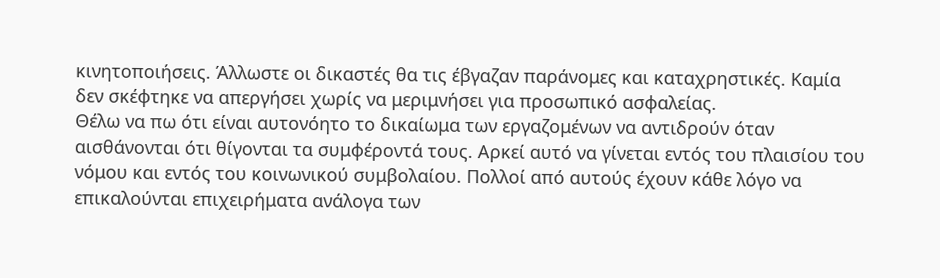κινητοποιήσεις. Άλλωστε οι δικαστές θα τις έβγαζαν παράνομες και καταχρηστικές. Καμία δεν σκέφτηκε να απεργήσει χωρίς να μεριμνήσει για προσωπικό ασφαλείας.
Θέλω να πω ότι είναι αυτονόητο το δικαίωμα των εργαζομένων να αντιδρούν όταν αισθάνονται ότι θίγονται τα συμφέροντά τους. Αρκεί αυτό να γίνεται εντός του πλαισίου του νόμου και εντός του κοινωνικού συμβολαίου. Πολλοί από αυτούς έχουν κάθε λόγο να επικαλούνται επιχειρήματα ανάλογα των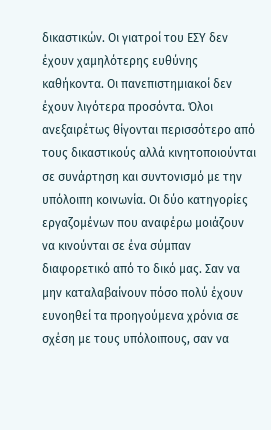δικαστικών. Οι γιατροί του ΕΣΥ δεν έχουν χαμηλότερης ευθύνης καθήκοντα. Οι πανεπιστημιακοί δεν έχουν λιγότερα προσόντα. Όλοι ανεξαιρέτως θίγονται περισσότερο από τους δικαστικούς αλλά κινητοποιούνται σε συνάρτηση και συντονισμό με την υπόλοιπη κοινωνία. Οι δύο κατηγορίες εργαζομένων που αναφέρω μοιάζουν να κινούνται σε ένα σύμπαν διαφορετικό από το δικό μας. Σαν να μην καταλαβαίνουν πόσο πολύ έχουν ευνοηθεί τα προηγούμενα χρόνια σε σχέση με τους υπόλοιπους, σαν να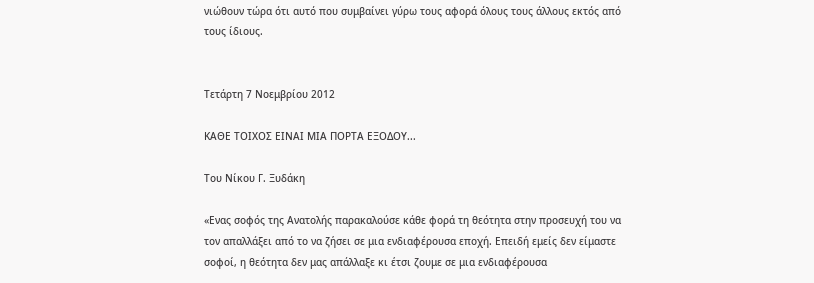νιώθουν τώρα ότι αυτό που συμβαίνει γύρω τους αφορά όλους τους άλλους εκτός από τους ίδιους.


Τετάρτη 7 Νοεμβρίου 2012

ΚΑΘΕ ΤΟΙΧΟΣ ΕΙΝΑΙ ΜΙΑ ΠΟΡΤΑ ΕΞΟΔΟΥ...

Του Νίκου Γ. Ξυδάκη

«Ενας σοφός της Ανατολής παρακαλούσε κάθε φορά τη θεότητα στην προσευχή του να τον απαλλάξει από το να ζήσει σε μια ενδιαφέρουσα εποχή. Επειδή εμείς δεν είμαστε σοφοί, η θεότητα δεν μας απάλλαξε κι έτσι ζουμε σε μια ενδιαφέρουσα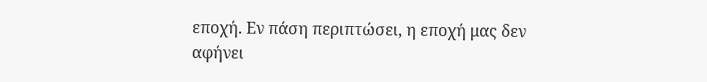εποχή. Εν πάση περιπτώσει, η εποχή μας δεν αφήνει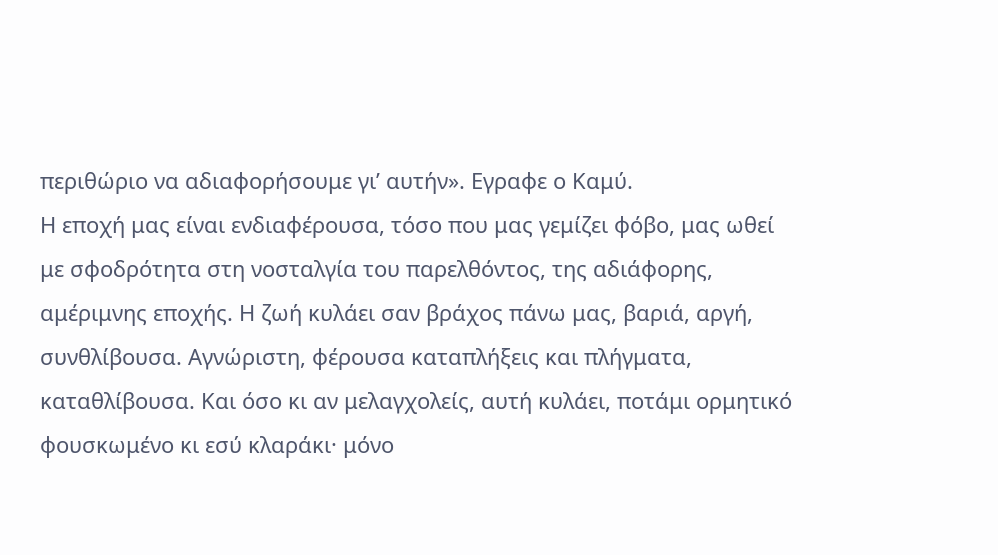περιθώριο να αδιαφορήσουμε γι’ αυτήν». Εγραφε ο Καμύ.
Η εποχή μας είναι ενδιαφέρουσα, τόσο που μας γεμίζει φόβο, μας ωθεί με σφοδρότητα στη νοσταλγία του παρελθόντος, της αδιάφορης, αμέριμνης εποχής. Η ζωή κυλάει σαν βράχος πάνω μας, βαριά, αργή, συνθλίβουσα. Αγνώριστη, φέρουσα καταπλήξεις και πλήγματα, καταθλίβουσα. Και όσο κι αν μελαγχολείς, αυτή κυλάει, ποτάμι ορμητικό φουσκωμένο κι εσύ κλαράκι· μόνο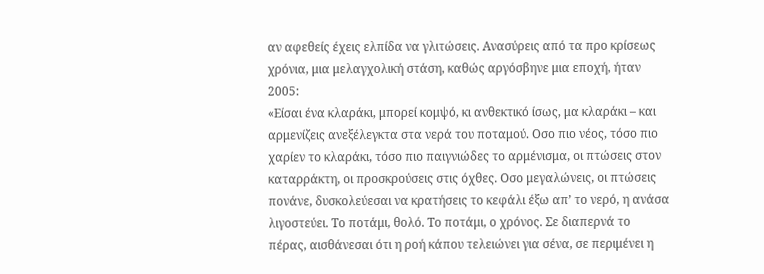αν αφεθείς έχεις ελπίδα να γλιτώσεις. Ανασύρεις από τα προ κρίσεως χρόνια, μια μελαγχολική στάση, καθώς αργόσβηνε μια εποχή, ήταν 2005:
«Είσαι ένα κλαράκι, μπορεί κομψό, κι ανθεκτικό ίσως, μα κλαράκι – και αρμενίζεις ανεξέλεγκτα στα νερά του ποταμού. Οσο πιο νέος, τόσο πιο χαρίεν το κλαράκι, τόσο πιο παιγνιώδες το αρμένισμα, οι πτώσεις στον καταρράκτη, οι προσκρούσεις στις όχθες. Οσο μεγαλώνεις, οι πτώσεις πονάνε, δυσκολεύεσαι να κρατήσεις το κεφάλι έξω απ’ το νερό, η ανάσα λιγοστεύει. Το ποτάμι, θολό. Το ποτάμι, ο χρόνος. Σε διαπερνά το πέρας, αισθάνεσαι ότι η ροή κάπου τελειώνει για σένα, σε περιμένει η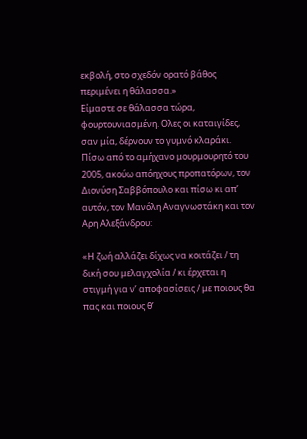εκβολή, στο σχεδόν ορατό βάθος περιμένει η θάλασσα.»
Είμαστε σε θάλασσα τώρα, φουρτουνιασμένη. Ολες οι καταιγίδες, σαν μία, δέρνουν το γυμνό κλαράκι. Πίσω από το αμήχανο μουρμουρητό του 2005, ακούω απόηχους προπατόρων, τον Διονύση Σαββόπουλο και πίσω κι απ’ αυτόν, τον Μανόλη Αναγνωστάκη και τον Αρη Αλεξάνδρου:

«Η ζωή αλλάζει δίχως να κοιτάζει / τη δική σου μελαγχολία / κι έρχεται η στιγμή για ν’ αποφασίσεις / με ποιους θα πας και ποιους θ’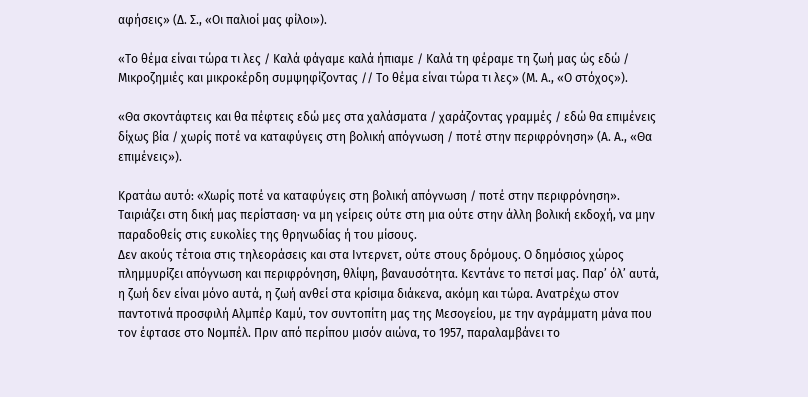αφήσεις» (Δ. Σ., «Οι παλιοί μας φίλοι»).

«Το θέμα είναι τώρα τι λες / Καλά φάγαμε καλά ήπιαμε / Καλά τη φέραμε τη ζωή μας ώς εδώ / Μικροζημιές και μικροκέρδη συμψηφίζοντας // Το θέμα είναι τώρα τι λες» (Μ. Α., «Ο στόχος»).

«Θα σκοντάφτεις και θα πέφτεις εδώ μες στα χαλάσματα / χαράζοντας γραμμές / εδώ θα επιμένεις δίχως βία / χωρίς ποτέ να καταφύγεις στη βολική απόγνωση / ποτέ στην περιφρόνηση» (Α. Α., «Θα επιμένεις»).

Κρατάω αυτό: «Χωρίς ποτέ να καταφύγεις στη βολική απόγνωση / ποτέ στην περιφρόνηση». Ταιριάζει στη δική μας περίσταση· να μη γείρεις ούτε στη μια ούτε στην άλλη βολική εκδοχή, να μην παραδοθείς στις ευκολίες της θρηνωδίας ή του μίσους.
Δεν ακούς τέτοια στις τηλεοράσεις και στα Ιντερνετ, ούτε στους δρόμους. Ο δημόσιος χώρος πλημμυρίζει απόγνωση και περιφρόνηση, θλίψη, βαναυσότητα. Κεντάνε το πετσί μας. Παρ’ όλ’ αυτά, η ζωή δεν είναι μόνο αυτά, η ζωή ανθεί στα κρίσιμα διάκενα, ακόμη και τώρα. Ανατρέχω στον παντοτινά προσφιλή Αλμπέρ Καμύ, τον συντοπίτη μας της Μεσογείου, με την αγράμματη μάνα που τον έφτασε στο Νομπέλ. Πριν από περίπου μισόν αιώνα, το 1957, παραλαμβάνει το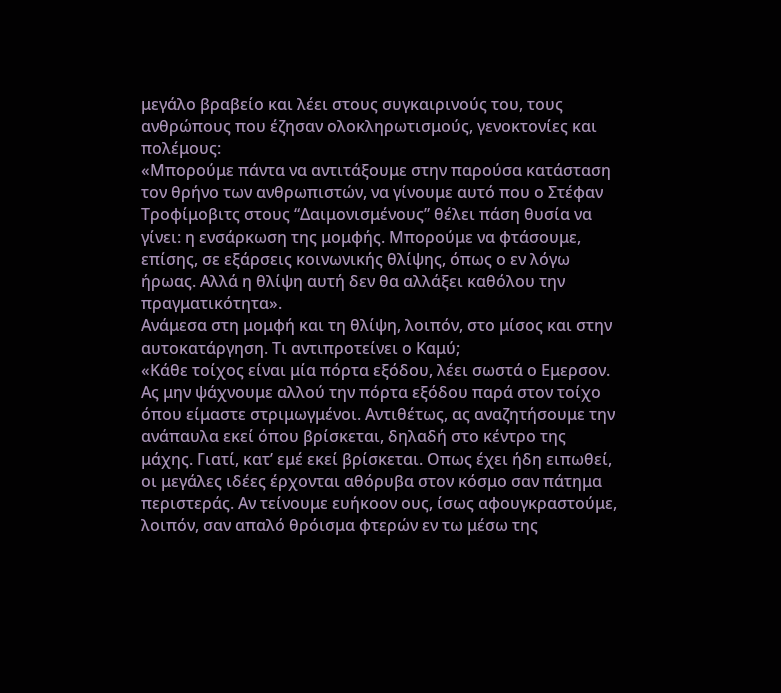μεγάλο βραβείο και λέει στους συγκαιρινούς του, τους ανθρώπους που έζησαν ολοκληρωτισμούς, γενοκτονίες και πολέμους:
«Μπορούμε πάντα να αντιτάξουμε στην παρούσα κατάσταση τον θρήνο των ανθρωπιστών, να γίνουμε αυτό που ο Στέφαν Τροφίμοβιτς στους “Δαιμονισμένους” θέλει πάση θυσία να γίνει: η ενσάρκωση της μομφής. Μπορούμε να φτάσουμε, επίσης, σε εξάρσεις κοινωνικής θλίψης, όπως ο εν λόγω ήρωας. Αλλά η θλίψη αυτή δεν θα αλλάξει καθόλου την πραγματικότητα».
Ανάμεσα στη μομφή και τη θλίψη, λοιπόν, στο μίσος και στην αυτοκατάργηση. Τι αντιπροτείνει ο Καμύ;
«Κάθε τοίχος είναι μία πόρτα εξόδου, λέει σωστά ο Εμερσον. Ας μην ψάχνουμε αλλού την πόρτα εξόδου παρά στον τοίχο όπου είμαστε στριμωγμένοι. Αντιθέτως, ας αναζητήσουμε την ανάπαυλα εκεί όπου βρίσκεται, δηλαδή στο κέντρο της μάχης. Γιατί, κατ’ εμέ εκεί βρίσκεται. Οπως έχει ήδη ειπωθεί, οι μεγάλες ιδέες έρχονται αθόρυβα στον κόσμο σαν πάτημα περιστεράς. Αν τείνουμε ευήκοον ους, ίσως αφουγκραστούμε, λοιπόν, σαν απαλό θρόισμα φτερών εν τω μέσω της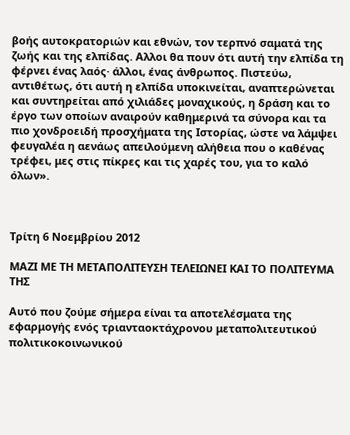βοής αυτοκρατοριών και εθνών, τον τερπνό σαματά της ζωής και της ελπίδας. Αλλοι θα πουν ότι αυτή την ελπίδα τη φέρνει ένας λαός· άλλοι, ένας άνθρωπος. Πιστεύω, αντιθέτως, ότι αυτή η ελπίδα υποκινείται, αναπτερώνεται και συντηρείται από χιλιάδες μοναχικούς, η δράση και το έργο των οποίων αναιρούν καθημερινά τα σύνορα και τα πιο χονδροειδή προσχήματα της Ιστορίας, ώστε να λάμψει φευγαλέα η αενάως απειλούμενη αλήθεια που ο καθένας τρέφει, μες στις πίκρες και τις χαρές του, για το καλό όλων».



Τρίτη 6 Νοεμβρίου 2012

ΜΑΖΙ ΜΕ ΤΗ ΜΕΤΑΠΟΛΙΤΕΥΣΗ ΤΕΛΕΙΩΝΕΙ ΚΑΙ ΤΟ ΠΟΛΙΤΕΥΜΑ ΤΗΣ

Αυτό που ζούμε σήμερα είναι τα αποτελέσματα της εφαρμογής ενός τριανταοκτάχρονου μεταπολιτευτικού πολιτικοκοινωνικού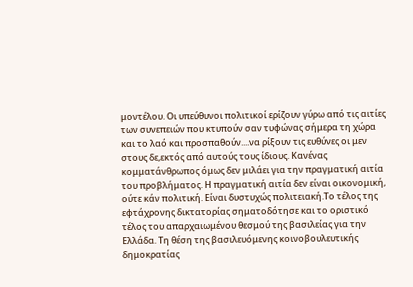μοντέλου. Οι υπεύθυνοι πολιτικοί ερίζουν γύρω από τις αιτίες των συνεπειών που κτυπούν σαν τυφώνας σήμερα τη χώρα και το λαό και προσπαθούν....να ρίξουν τις ευθύνες οι μεν στους δε,εκτός από αυτούς τους ίδιους. Κανένας κομματάνθρωπος όμως δεν μιλάει για την πραγματική αιτία του προβλήματος. Η πραγματική αιτία δεν είναι οικονομική, ούτε κάν πολιτική. Είναι δυστυχώς πολιτειακή.Το τέλος της εφτάχρονης δικτατορίας σηματοδότησε και το οριστικό τέλος του απαρχαιωμένου θεσμού της βασιλείας για την Ελλάδα. Τη θέση της βασιλευόμενης κοινοβουλευτικής δημοκρατίας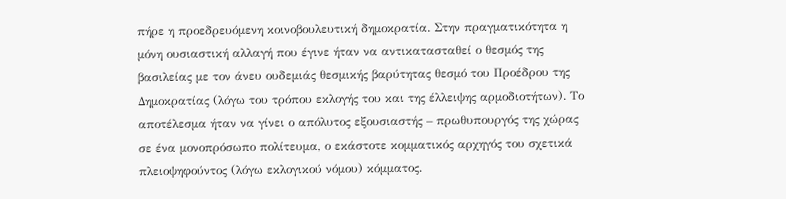πήρε η προεδρευόμενη κοινοβουλευτική δημοκρατία. Στην πραγματικότητα η μόνη ουσιαστική αλλαγή που έγινε ήταν να αντικατασταθεί ο θεσμός της βασιλείας με τον άνευ ουδεμιάς θεσμικής βαρύτητας θεσμό του Προέδρου της Δημοκρατίας (λόγω του τρόπου εκλογής του και της έλλειψης αρμοδιοτήτων). Το αποτέλεσμα ήταν να γίνει ο απόλυτος εξουσιαστής – πρωθυπουργός της χώρας σε ένα μονοπρόσωπο πολίτευμα, ο εκάστοτε κομματικός αρχηγός του σχετικά πλειοψηφούντος (λόγω εκλογικού νόμου) κόμματος.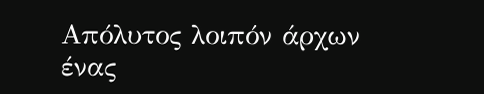Απόλυτος λοιπόν άρχων ένας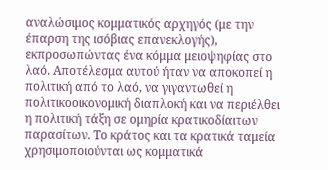αναλώσιμος κομματικός αρχηγός (με την έπαρση της ισόβιας επανεκλογής), εκπροσωπώντας ένα κόμμα μειοψηφίας στο λαό. Αποτέλεσμα αυτού ήταν να αποκοπεί η πολιτική από το λαό, να γιγαντωθεί η πολιτικοοικονομική διαπλοκή και να περιέλθει η πολιτική τάξη σε ομηρία κρατικοδίαιτων παρασίτων. Το κράτος και τα κρατικά ταμεία χρησιμοποιούνται ως κομματικά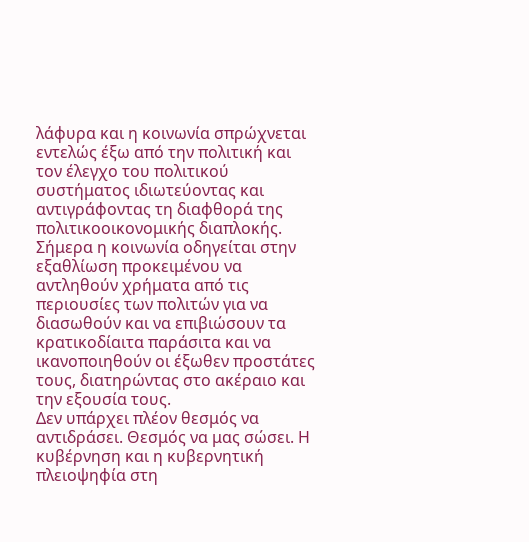λάφυρα και η κοινωνία σπρώχνεται εντελώς έξω από την πολιτική και τον έλεγχο του πολιτικού συστήματος ιδιωτεύοντας και αντιγράφοντας τη διαφθορά της πολιτικοοικονομικής διαπλοκής. Σήμερα η κοινωνία οδηγείται στην εξαθλίωση προκειμένου να αντληθούν χρήματα από τις περιουσίες των πολιτών για να διασωθούν και να επιβιώσουν τα κρατικοδίαιτα παράσιτα και να ικανοποιηθούν οι έξωθεν προστάτες τους, διατηρώντας στο ακέραιο και την εξουσία τους.
Δεν υπάρχει πλέον θεσμός να αντιδράσει. Θεσμός να μας σώσει. Η κυβέρνηση και η κυβερνητική πλειοψηφία στη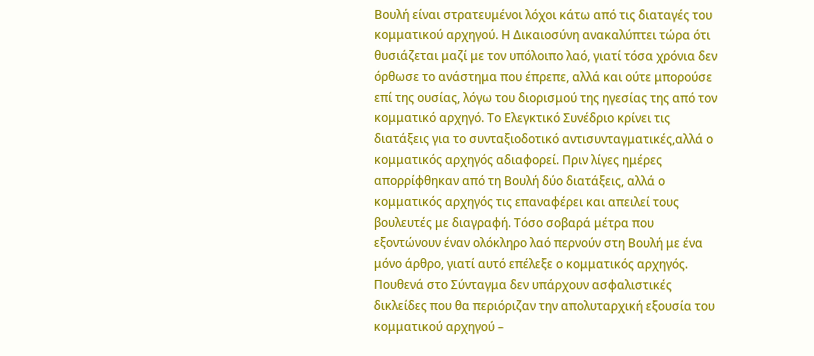Βουλή είναι στρατευμένοι λόχοι κάτω από τις διαταγές του κομματικού αρχηγού. Η Δικαιοσύνη ανακαλύπτει τώρα ότι θυσιάζεται μαζί με τον υπόλοιπο λαό, γιατί τόσα χρόνια δεν όρθωσε το ανάστημα που έπρεπε, αλλά και ούτε μπορούσε επί της ουσίας, λόγω του διορισμού της ηγεσίας της από τον κομματικό αρχηγό. Το Ελεγκτικό Συνέδριο κρίνει τις διατάξεις για το συνταξιοδοτικό αντισυνταγματικές,αλλά ο κομματικός αρχηγός αδιαφορεί. Πριν λίγες ημέρες απορρίφθηκαν από τη Βουλή δύο διατάξεις, αλλά ο κομματικός αρχηγός τις επαναφέρει και απειλεί τους βουλευτές με διαγραφή. Τόσο σοβαρά μέτρα που εξοντώνουν έναν ολόκληρο λαό περνούν στη Βουλή με ένα μόνο άρθρο, γιατί αυτό επέλεξε ο κομματικός αρχηγός. Πουθενά στο Σύνταγμα δεν υπάρχουν ασφαλιστικές δικλείδες που θα περιόριζαν την απολυταρχική εξουσία του κομματικού αρχηγού –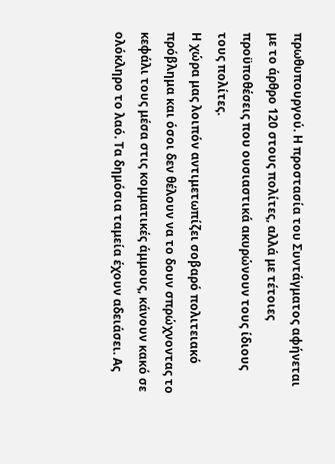πρωθυπουργού. Η προστασία του Συντάγματος αφήνεται με το άρθρο 120 στους πολίτες, αλλά με τέτοιες προϋποθέσεις που ουσιαστικά ακυρώνουν τους ίδιους τους πολίτες.
Η χώρα μας λοιπόν αντιμετωπίζει σοβαρό πολιτειακό πρόβλημα και όσοι δεν θέλουν να το δουν σπρώχνοντας το κεφάλι τους μέσα στις κομματικές άμμους, κάνουν κακό σε ολόκληρο το λαό. Τα δημόσια ταμεία έχουν αδειάσει. Ας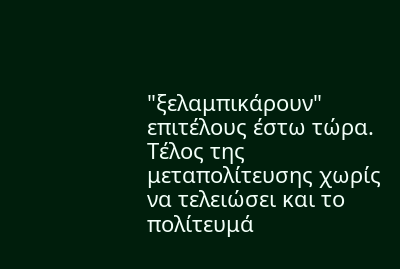"ξελαμπικάρουν" επιτέλους έστω τώρα. Τέλος της μεταπολίτευσης χωρίς να τελειώσει και το πολίτευμά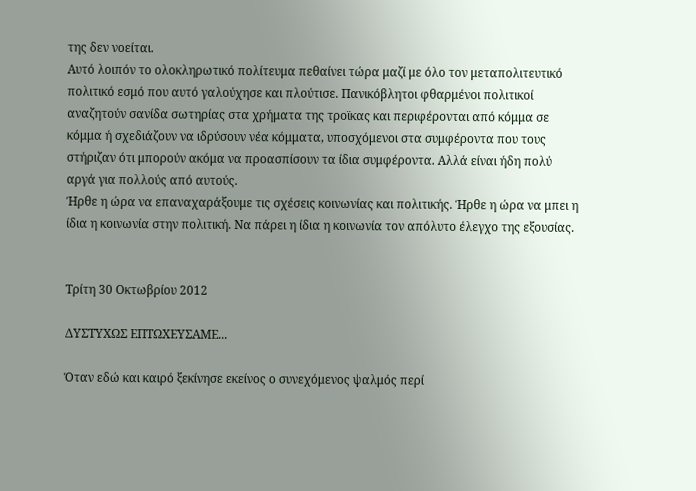της δεν νοείται.
Αυτό λοιπόν το ολοκληρωτικό πολίτευμα πεθαίνει τώρα μαζί με όλο τον μεταπολιτευτικό πολιτικό εσμό που αυτό γαλούχησε και πλούτισε. Πανικόβλητοι φθαρμένοι πολιτικοί αναζητούν σανίδα σωτηρίας στα χρήματα της τροϊκας και περιφέρονται από κόμμα σε κόμμα ή σχεδιάζουν να ιδρύσουν νέα κόμματα, υποσχόμενοι στα συμφέροντα που τους στήριζαν ότι μπορούν ακόμα να προασπίσουν τα ίδια συμφέροντα. Αλλά είναι ήδη πολύ αργά για πολλούς από αυτούς.
Ήρθε η ώρα να επαναχαράξουμε τις σχέσεις κοινωνίας και πολιτικής. Ήρθε η ώρα να μπει η ίδια η κοινωνία στην πολιτική. Να πάρει η ίδια η κοινωνία τον απόλυτο έλεγχο της εξουσίας.


Τρίτη 30 Οκτωβρίου 2012

ΔΥΣΤΥΧΩΣ ΕΠΤΩΧΕΥΣΑΜΕ...

Όταν εδώ και καιρό ξεκίνησε εκείνος ο συνεχόμενος ψαλμός περί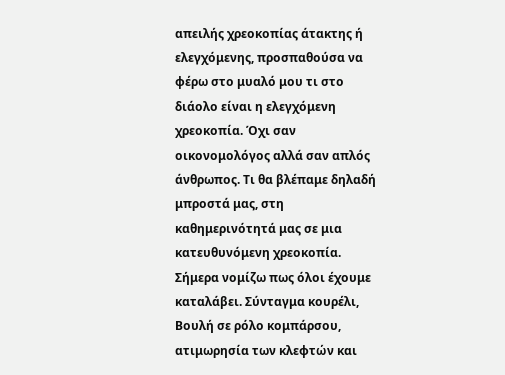απειλής χρεοκοπίας άτακτης ή ελεγχόμενης, προσπαθούσα να φέρω στο μυαλό μου τι στο διάολο είναι η ελεγχόμενη χρεοκοπία. Όχι σαν οικονομολόγος αλλά σαν απλός άνθρωπος. Τι θα βλέπαμε δηλαδή μπροστά μας, στη καθημερινότητά μας σε μια κατευθυνόμενη χρεοκοπία.
Σήμερα νομίζω πως όλοι έχουμε καταλάβει. Σύνταγμα κουρέλι, Βουλή σε ρόλο κομπάρσου, ατιμωρησία των κλεφτών και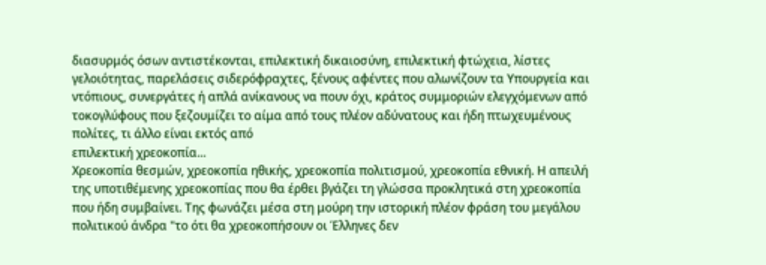διασυρμός όσων αντιστέκονται, επιλεκτική δικαιοσύνη, επιλεκτική φτώχεια, λίστες γελοιότητας, παρελάσεις σιδερόφραχτες, ξένους αφέντες που αλωνίζουν τα Υπουργεία και ντόπιους, συνεργάτες ή απλά ανίκανους να πουν όχι, κράτος συμμοριών ελεγχόμενων από τοκογλύφους που ξεζουμίζει το αίμα από τους πλέον αδύνατους και ήδη πτωχευμένους πολίτες, τι άλλο είναι εκτός από
επιλεκτική χρεοκοπία...
Χρεοκοπία θεσμών, χρεοκοπία ηθικής, χρεοκοπία πολιτισμού, χρεοκοπία εθνική. Η απειλή της υποτιθέμενης χρεοκοπίας που θα έρθει βγάζει τη γλώσσα προκλητικά στη χρεοκοπία που ήδη συμβαίνει. Της φωνάζει μέσα στη μούρη την ιστορική πλέον φράση του μεγάλου πολιτικού άνδρα "το ότι θα χρεοκοπήσουν οι Έλληνες δεν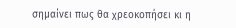σημαίνει πως θα χρεοκοπήσει κι η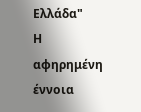Ελλάδα"
Η αφηρημένη έννοια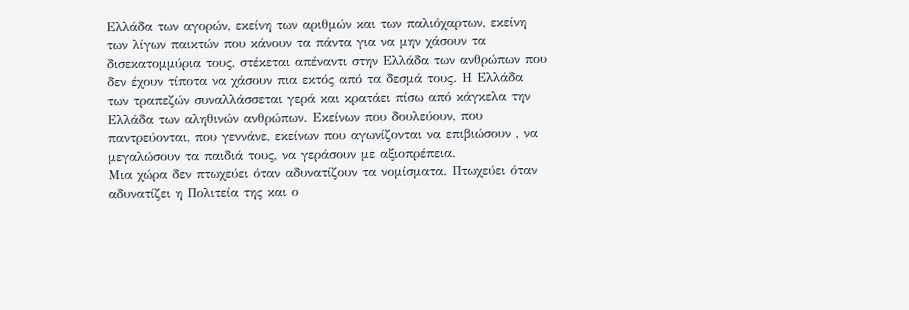Ελλάδα των αγορών, εκείνη των αριθμών και των παλιόχαρτων, εκείνη των λίγων παικτών που κάνουν τα πάντα για να μην χάσουν τα δισεκατομμύρια τους, στέκεται απέναντι στην Ελλάδα των ανθρώπων που δεν έχουν τίποτα να χάσουν πια εκτός από τα δεσμά τους. Η Ελλάδα των τραπεζών συναλλάσσεται γερά και κρατάει πίσω από κάγκελα την Ελλάδα των αληθινών ανθρώπων. Εκείνων που δουλεύουν, που παντρεύονται, που γεννάνε, εκείνων που αγωνίζονται να επιβιώσουν , να μεγαλώσουν τα παιδιά τους, να γεράσουν με αξιοπρέπεια.
Μια χώρα δεν πτωχεύει όταν αδυνατίζουν τα νομίσματα. Πτωχεύει όταν αδυνατίζει η Πολιτεία της και ο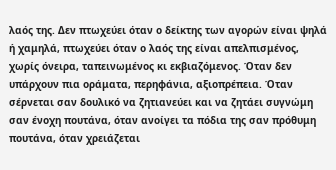λαός της. Δεν πτωχεύει όταν ο δείκτης των αγορών είναι ψηλά ή χαμηλά, πτωχεύει όταν ο λαός της είναι απελπισμένος, χωρίς όνειρα, ταπεινωμένος κι εκβιαζόμενος. Όταν δεν υπάρχουν πια οράματα, περηφάνια, αξιοπρέπεια. Όταν σέρνεται σαν δουλικό να ζητιανεύει και να ζητάει συγνώμη σαν ένοχη πουτάνα, όταν ανοίγει τα πόδια της σαν πρόθυμη πουτάνα, όταν χρειάζεται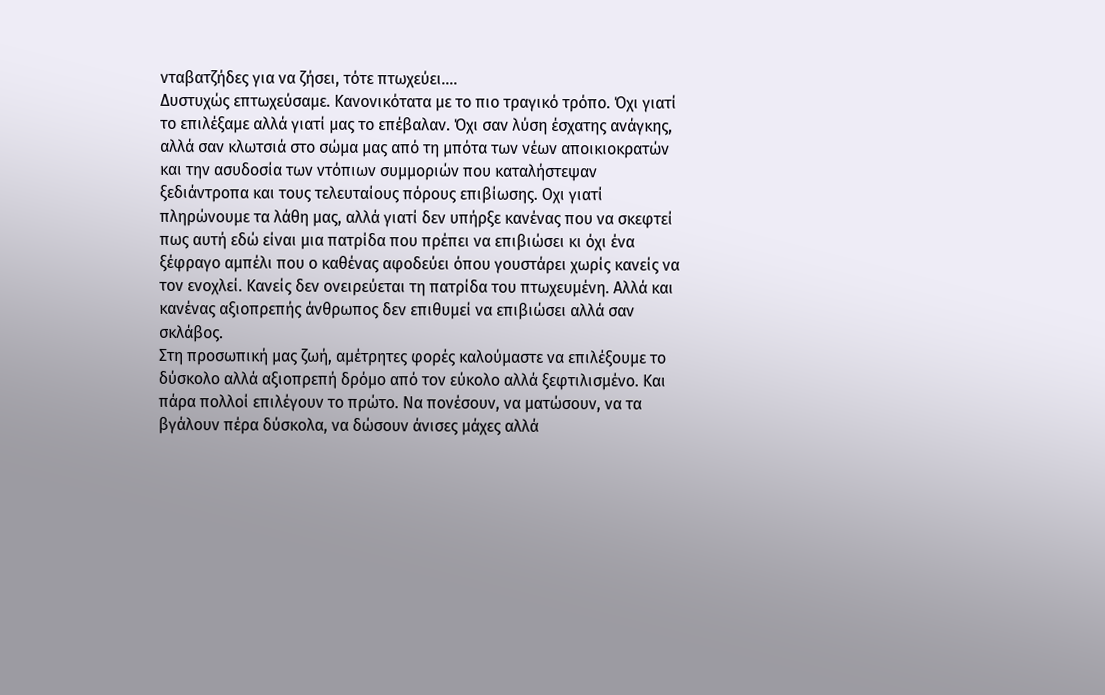νταβατζήδες για να ζήσει, τότε πτωχεύει....
Δυστυχώς επτωχεύσαμε. Κανονικότατα με το πιο τραγικό τρόπο. Όχι γιατί το επιλέξαμε αλλά γιατί μας το επέβαλαν. Όχι σαν λύση έσχατης ανάγκης, αλλά σαν κλωτσιά στο σώμα μας από τη μπότα των νέων αποικιοκρατών και την ασυδοσία των ντόπιων συμμοριών που καταλήστεψαν ξεδιάντροπα και τους τελευταίους πόρους επιβίωσης. Οχι γιατί πληρώνουμε τα λάθη μας, αλλά γιατί δεν υπήρξε κανένας που να σκεφτεί πως αυτή εδώ είναι μια πατρίδα που πρέπει να επιβιώσει κι όχι ένα ξέφραγο αμπέλι που ο καθένας αφοδεύει όπου γουστάρει χωρίς κανείς να τον ενοχλεί. Κανείς δεν ονειρεύεται τη πατρίδα του πτωχευμένη. Αλλά και κανένας αξιοπρεπής άνθρωπος δεν επιθυμεί να επιβιώσει αλλά σαν σκλάβος.
Στη προσωπική μας ζωή, αμέτρητες φορές καλούμαστε να επιλέξουμε το δύσκολο αλλά αξιοπρεπή δρόμο από τον εύκολο αλλά ξεφτιλισμένο. Και πάρα πολλοί επιλέγουν το πρώτο. Να πονέσουν, να ματώσουν, να τα βγάλουν πέρα δύσκολα, να δώσουν άνισες μάχες αλλά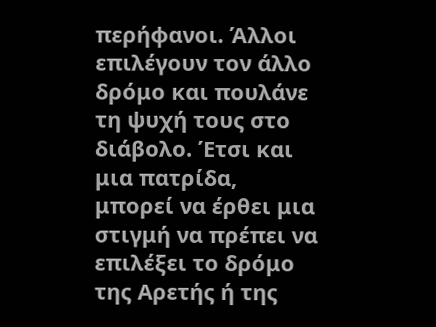περήφανοι. Άλλοι επιλέγουν τον άλλο δρόμο και πουλάνε τη ψυχή τους στο διάβολο. Έτσι και μια πατρίδα, μπορεί να έρθει μια στιγμή να πρέπει να επιλέξει το δρόμο της Αρετής ή της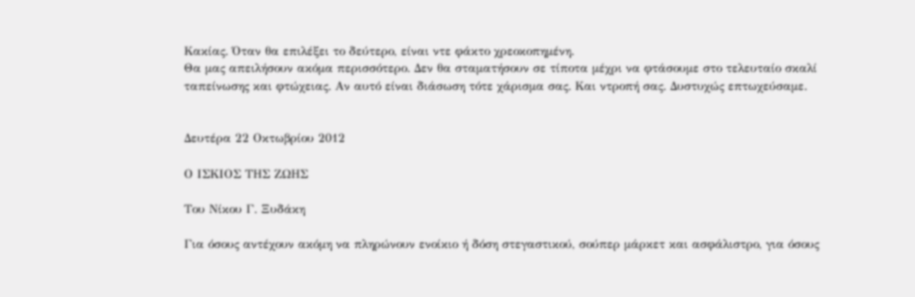Κακίας. Όταν θα επιλέξει το δεύτερο, είναι ντε φάκτο χρεοκοπημένη.
Θα μας απειλήσουν ακόμα περισσότερο. Δεν θα σταματήσουν σε τίποτα μέχρι να φτάσουμε στο τελευταίο σκαλί ταπείνωσης και φτώχειας. Αν αυτό είναι διάσωση τότε χάρισμα σας. Και ντροπή σας. Δυστυχώς επτωχεύσαμε.


Δευτέρα 22 Οκτωβρίου 2012

Ο ΙΣΚΙΟΣ ΤΗΣ ΖΩΗΣ

Του Νίκου Γ. Ξυδάκη

Για όσους αντέχουν ακόμη να πληρώνουν ενοίκιο ή δόση στεγαστικού, σούπερ μάρκετ και ασφάλιστρο, για όσους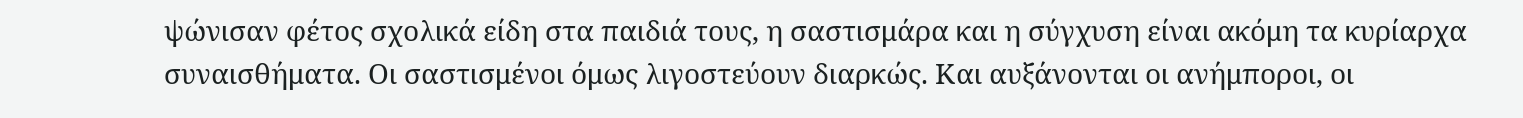ψώνισαν φέτος σχολικά είδη στα παιδιά τους, η σαστισμάρα και η σύγχυση είναι ακόμη τα κυρίαρχα συναισθήματα. Οι σαστισμένοι όμως λιγοστεύουν διαρκώς. Και αυξάνονται οι ανήμποροι, οι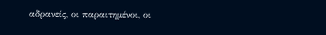αδρανείς, οι παραιτημένοι, οι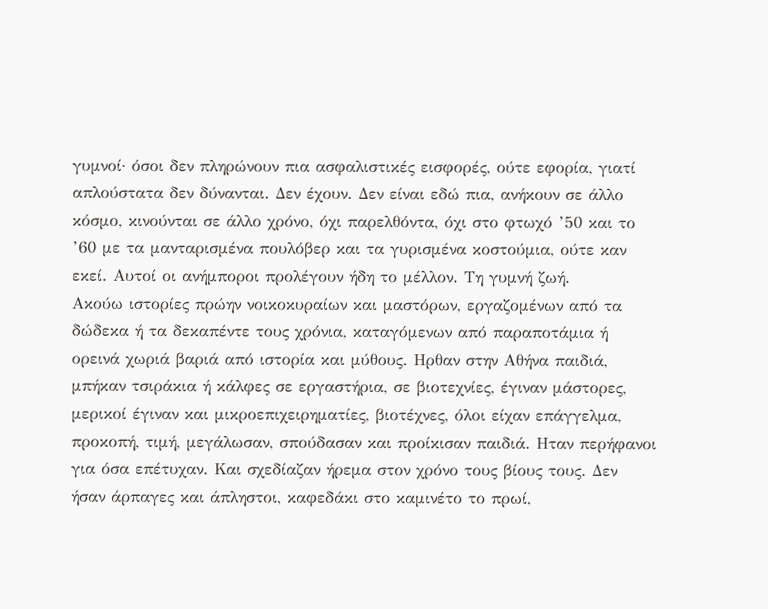γυμνοί· όσοι δεν πληρώνουν πια ασφαλιστικές εισφορές, ούτε εφορία, γιατί απλούστατα δεν δύνανται. Δεν έχουν. Δεν είναι εδώ πια, ανήκουν σε άλλο κόσμο, κινούνται σε άλλο χρόνο, όχι παρελθόντα, όχι στο φτωχό ’50 και το ’60 με τα μανταρισμένα πουλόβερ και τα γυρισμένα κοστούμια, ούτε καν εκεί. Αυτοί οι ανήμποροι προλέγουν ήδη το μέλλον. Τη γυμνή ζωή.
Ακούω ιστορίες πρώην νοικοκυραίων και μαστόρων, εργαζομένων από τα δώδεκα ή τα δεκαπέντε τους χρόνια, καταγόμενων από παραποτάμια ή ορεινά χωριά βαριά από ιστορία και μύθους. Ηρθαν στην Αθήνα παιδιά, μπήκαν τσιράκια ή κάλφες σε εργαστήρια, σε βιοτεχνίες, έγιναν μάστορες, μερικοί έγιναν και μικροεπιχειρηματίες, βιοτέχνες, όλοι είχαν επάγγελμα, προκοπή, τιμή, μεγάλωσαν, σπούδασαν και προίκισαν παιδιά. Ηταν περήφανοι για όσα επέτυχαν. Και σχεδίαζαν ήρεμα στον χρόνο τους βίους τους. Δεν ήσαν άρπαγες και άπληστοι, καφεδάκι στο καμινέτο το πρωί,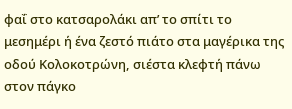φαΐ στο κατσαρολάκι απ’ το σπίτι το μεσημέρι ή ένα ζεστό πιάτο στα μαγέρικα της οδού Κολοκοτρώνη, σιέστα κλεφτή πάνω στον πάγκο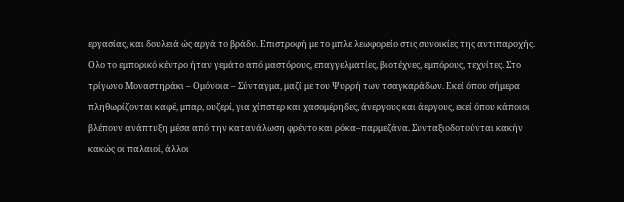εργασίας, και δουλειά ώς αργά το βράδυ. Επιστροφή με το μπλε λεωφορείο στις συνοικίες της αντιπαροχής.
Ολο το εμπορικό κέντρο ήταν γεμάτο από μαστόρους, επαγγελματίες, βιοτέχνες, εμπόρους, τεχνίτες. Στο τρίγωνο Μοναστηράκι – Ομόνοια – Σύνταγμα, μαζί με του Ψυρρή των τσαγκαράδων. Εκεί όπου σήμερα πληθωρίζονται καφέ, μπαρ, ουζερί, για χίπστερ και χασομέρηδες, άνεργους και άεργους, εκεί όπου κάποιοι βλέπουν ανάπτυξη μέσα από την κατανάλωση φρέντο και ρόκα–παρμεζάνα. Συνταξιοδοτούνται κακήν κακώς οι παλαιοί, άλλοι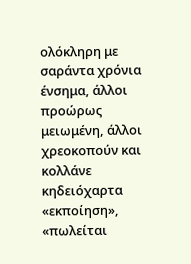ολόκληρη με σαράντα χρόνια ένσημα, άλλοι προώρως μειωμένη, άλλοι χρεοκοπούν και κολλάνε κηδειόχαρτα «εκποίηση», «πωλείται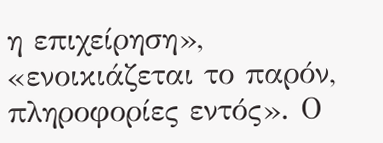η επιχείρηση», «ενοικιάζεται το παρόν, πληροφορίες εντός». Ο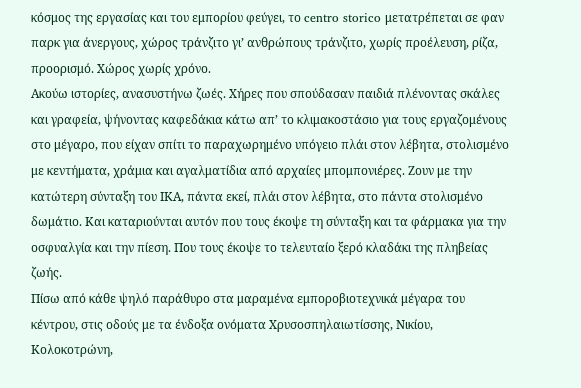κόσμος της εργασίας και του εμπορίου φεύγει, το centro storico μετατρέπεται σε φαν παρκ για άνεργους, χώρος τράνζιτο γι’ ανθρώπους τράνζιτο, χωρίς προέλευση, ρίζα, προορισμό. Χώρος χωρίς χρόνο.
Ακούω ιστορίες, ανασυστήνω ζωές. Χήρες που σπούδασαν παιδιά πλένοντας σκάλες και γραφεία, ψήνοντας καφεδάκια κάτω απ’ το κλιμακοστάσιο για τους εργαζομένους στο μέγαρο, που είχαν σπίτι το παραχωρημένο υπόγειο πλάι στον λέβητα, στολισμένο με κεντήματα, χράμια και αγαλματίδια από αρχαίες μπομπονιέρες. Ζουν με την κατώτερη σύνταξη του ΙΚΑ, πάντα εκεί, πλάι στον λέβητα, στο πάντα στολισμένο δωμάτιο. Και καταριούνται αυτόν που τους έκοψε τη σύνταξη και τα φάρμακα για την οσφυαλγία και την πίεση. Που τους έκοψε το τελευταίο ξερό κλαδάκι της πληβείας ζωής.
Πίσω από κάθε ψηλό παράθυρο στα μαραμένα εμποροβιοτεχνικά μέγαρα του κέντρου, στις οδούς με τα ένδοξα ονόματα Χρυσοσπηλαιωτίσσης, Νικίου, Κολοκοτρώνη,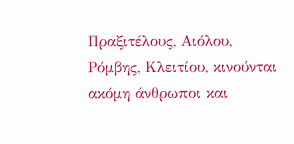Πραξιτέλους, Αιόλου, Ρόμβης, Κλειτίου, κινούνται ακόμη άνθρωποι και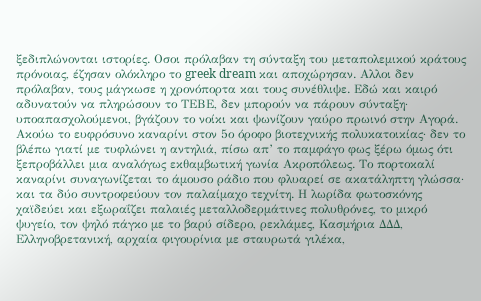ξεδιπλώνονται ιστορίες. Οσοι πρόλαβαν τη σύνταξη του μεταπολεμικού κράτους πρόνοιας, έζησαν ολόκληρο το greek dream και αποχώρησαν. Αλλοι δεν πρόλαβαν, τους μάγκωσε η χρονόπορτα και τους συνέθλιψε. Εδώ και καιρό αδυνατούν να πληρώσουν το ΤΕΒΕ, δεν μπορούν να πάρουν σύνταξη· υποαπασχολούμενοι, βγάζουν το νοίκι και ψωνίζουν γαύρο πρωινό στην Αγορά.
Ακούω το ευφρόσυνο καναρίνι στον 5ο όροφο βιοτεχνικής πολυκατοικίας· δεν το βλέπω γιατί με τυφλώνει η αντηλιά, πίσω απ’ το παμφάγο φως ξέρω όμως ότι ξεπροβάλλει μια αναλόγως εκθαμβωτική γωνία Ακροπόλεως. Το πορτοκαλί καναρίνι συναγωνίζεται το άμουσο ράδιο που φλυαρεί σε ακατάληπτη γλώσσα· και τα δύο συντροφεύουν τον παλαίμαχο τεχνίτη. Η λωρίδα φωτοσκόνης χαϊδεύει και εξωραΐζει παλαιές μεταλλοδερμάτινες πολυθρόνες, το μικρό ψυγείο, τον ψηλό πάγκο με το βαρύ σίδερο, ρεκλάμες, Κασμήρια ΔΔΔ, Ελληνοβρετανική, αρχαία φιγουρίνια με σταυρωτά γιλέκα,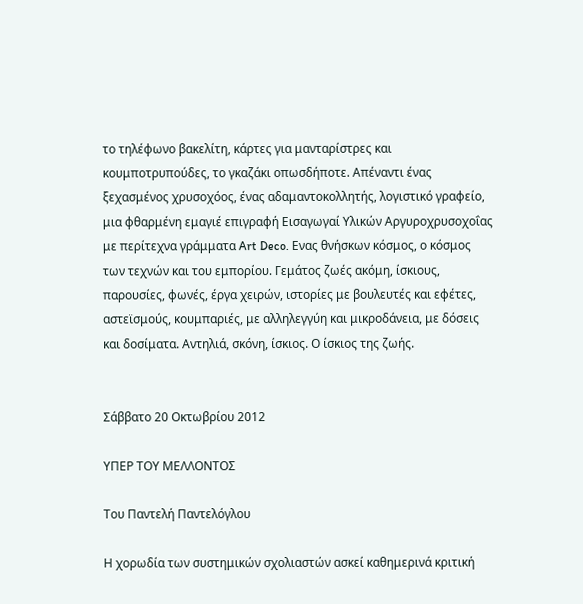το τηλέφωνο βακελίτη, κάρτες για μανταρίστρες και κουμποτρυπούδες, το γκαζάκι οπωσδήποτε. Απέναντι ένας ξεχασμένος χρυσοχόος, ένας αδαμαντοκολλητής, λογιστικό γραφείο, μια φθαρμένη εμαγιέ επιγραφή Εισαγωγαί Υλικών Αργυροχρυσοχοΐας με περίτεχνα γράμματα Art Deco. Ενας θνήσκων κόσμος, ο κόσμος των τεχνών και του εμπορίου. Γεμάτος ζωές ακόμη, ίσκιους, παρουσίες, φωνές, έργα χειρών, ιστορίες με βουλευτές και εφέτες, αστεϊσμούς, κουμπαριές, με αλληλεγγύη και μικροδάνεια, με δόσεις και δοσίματα. Αντηλιά, σκόνη, ίσκιος. Ο ίσκιος της ζωής.


Σάββατο 20 Οκτωβρίου 2012

ΥΠΕΡ ΤΟΥ ΜΕΛΛΟΝΤΟΣ

Του Παντελή Παντελόγλου

Η χορωδία των συστημικών σχολιαστών ασκεί καθημερινά κριτική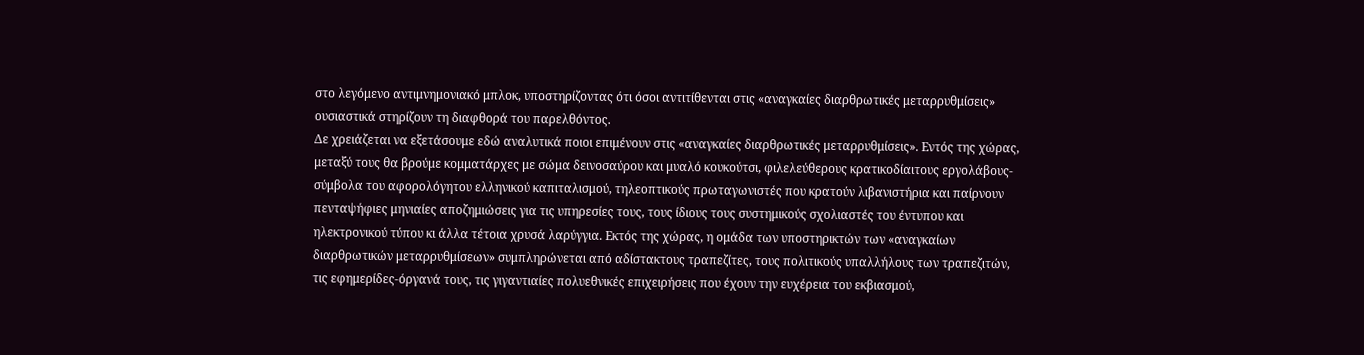στο λεγόμενο αντιμνημονιακό μπλοκ, υποστηρίζοντας ότι όσοι αντιτίθενται στις «αναγκαίες διαρθρωτικές μεταρρυθμίσεις» ουσιαστικά στηρίζουν τη διαφθορά του παρελθόντος.
Δε χρειάζεται να εξετάσουμε εδώ αναλυτικά ποιοι επιμένουν στις «αναγκαίες διαρθρωτικές μεταρρυθμίσεις». Εντός της χώρας, μεταξύ τους θα βρούμε κομματάρχες με σώμα δεινοσαύρου και μυαλό κουκούτσι, φιλελεύθερους κρατικοδίαιτους εργολάβους-σύμβολα του αφορολόγητου ελληνικού καπιταλισμού, τηλεοπτικούς πρωταγωνιστές που κρατούν λιβανιστήρια και παίρνουν πενταψήφιες μηνιαίες αποζημιώσεις για τις υπηρεσίες τους, τους ίδιους τους συστημικούς σχολιαστές του έντυπου και ηλεκτρονικού τύπου κι άλλα τέτοια χρυσά λαρύγγια. Εκτός της χώρας, η ομάδα των υποστηρικτών των «αναγκαίων διαρθρωτικών μεταρρυθμίσεων» συμπληρώνεται από αδίστακτους τραπεζίτες, τους πολιτικούς υπαλλήλους των τραπεζιτών, τις εφημερίδες-όργανά τους, τις γιγαντιαίες πολυεθνικές επιχειρήσεις που έχουν την ευχέρεια του εκβιασμού,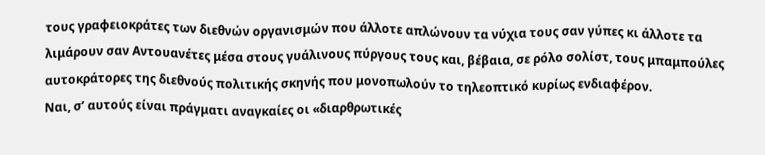τους γραφειοκράτες των διεθνών οργανισμών που άλλοτε απλώνουν τα νύχια τους σαν γύπες κι άλλοτε τα λιμάρουν σαν Αντουανέτες μέσα στους γυάλινους πύργους τους και, βέβαια, σε ρόλο σολίστ, τους μπαμπούλες αυτοκράτορες της διεθνούς πολιτικής σκηνής που μονοπωλούν το τηλεοπτικό κυρίως ενδιαφέρον.
Ναι, σ’ αυτούς είναι πράγματι αναγκαίες οι «διαρθρωτικές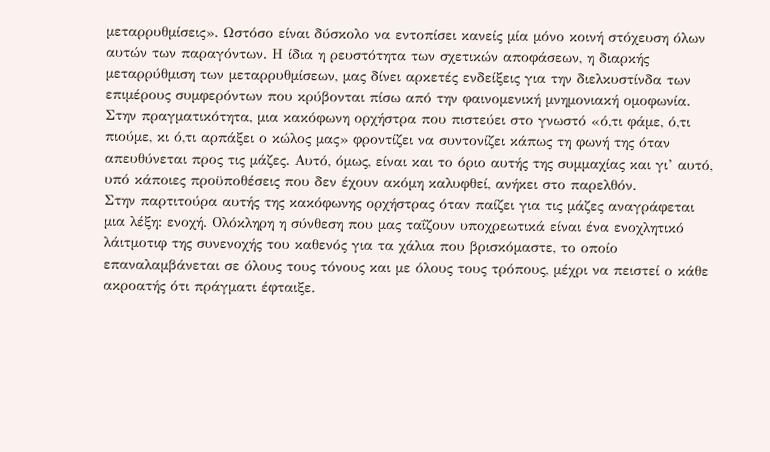μεταρρυθμίσεις». Ωστόσο είναι δύσκολο να εντοπίσει κανείς μία μόνο κοινή στόχευση όλων αυτών των παραγόντων. Η ίδια η ρευστότητα των σχετικών αποφάσεων, η διαρκής μεταρρύθμιση των μεταρρυθμίσεων, μας δίνει αρκετές ενδείξεις για την διελκυστίνδα των επιμέρους συμφερόντων που κρύβονται πίσω από την φαινομενική μνημονιακή ομοφωνία. Στην πραγματικότητα, μια κακόφωνη ορχήστρα που πιστεύει στο γνωστό «ό,τι φάμε, ό,τι πιούμε, κι ό,τι αρπάξει ο κώλος μας» φροντίζει να συντονίζει κάπως τη φωνή της όταν απευθύνεται προς τις μάζες. Αυτό, όμως, είναι και το όριο αυτής της συμμαχίας και γι’ αυτό, υπό κάποιες προϋποθέσεις που δεν έχουν ακόμη καλυφθεί, ανήκει στο παρελθόν.
Στην παρτιτούρα αυτής της κακόφωνης ορχήστρας όταν παίζει για τις μάζες αναγράφεται μια λέξη: ενοχή. Ολόκληρη η σύνθεση που μας ταΐζουν υποχρεωτικά είναι ένα ενοχλητικό λάιτμοτιφ της συνενοχής του καθενός για τα χάλια που βρισκόμαστε, το οποίο επαναλαμβάνεται σε όλους τους τόνους και με όλους τους τρόπους, μέχρι να πειστεί ο κάθε ακροατής ότι πράγματι έφταιξε.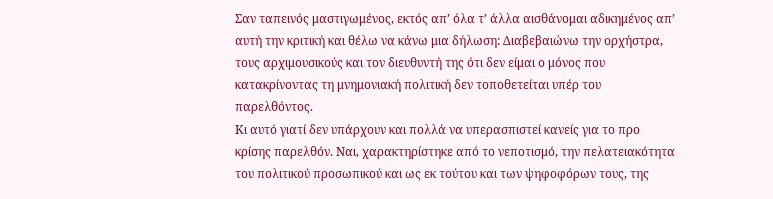Σαν ταπεινός μαστιγωμένος, εκτός απ’ όλα τ’ άλλα αισθάνομαι αδικημένος απ’ αυτή την κριτική και θέλω να κάνω μια δήλωση: Διαβεβαιώνω την ορχήστρα, τους αρχιμουσικούς και τον διευθυντή της ότι δεν είμαι ο μόνος που κατακρίνοντας τη μνημονιακή πολιτική δεν τοποθετείται υπέρ του παρελθόντος.
Κι αυτό γιατί δεν υπάρχουν και πολλά να υπερασπιστεί κανείς για το προ κρίσης παρελθόν. Ναι, χαρακτηρίστηκε από το νεποτισμό, την πελατειακότητα του πολιτικού προσωπικού και ως εκ τούτου και των ψηφοφόρων τους, της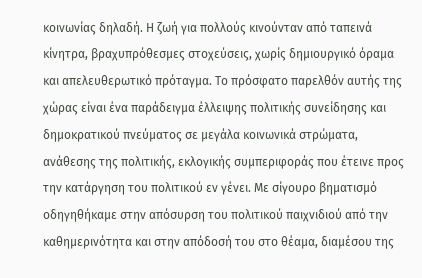κοινωνίας δηλαδή. Η ζωή για πολλούς κινούνταν από ταπεινά κίνητρα, βραχυπρόθεσμες στοχεύσεις, χωρίς δημιουργικό όραμα και απελευθερωτικό πρόταγμα. Το πρόσφατο παρελθόν αυτής της χώρας είναι ένα παράδειγμα έλλειψης πολιτικής συνείδησης και δημοκρατικού πνεύματος σε μεγάλα κοινωνικά στρώματα, ανάθεσης της πολιτικής, εκλογικής συμπεριφοράς που έτεινε προς την κατάργηση του πολιτικού εν γένει. Με σίγουρο βηματισμό οδηγηθήκαμε στην απόσυρση του πολιτικού παιχνιδιού από την καθημερινότητα και στην απόδοσή του στο θέαμα, διαμέσου της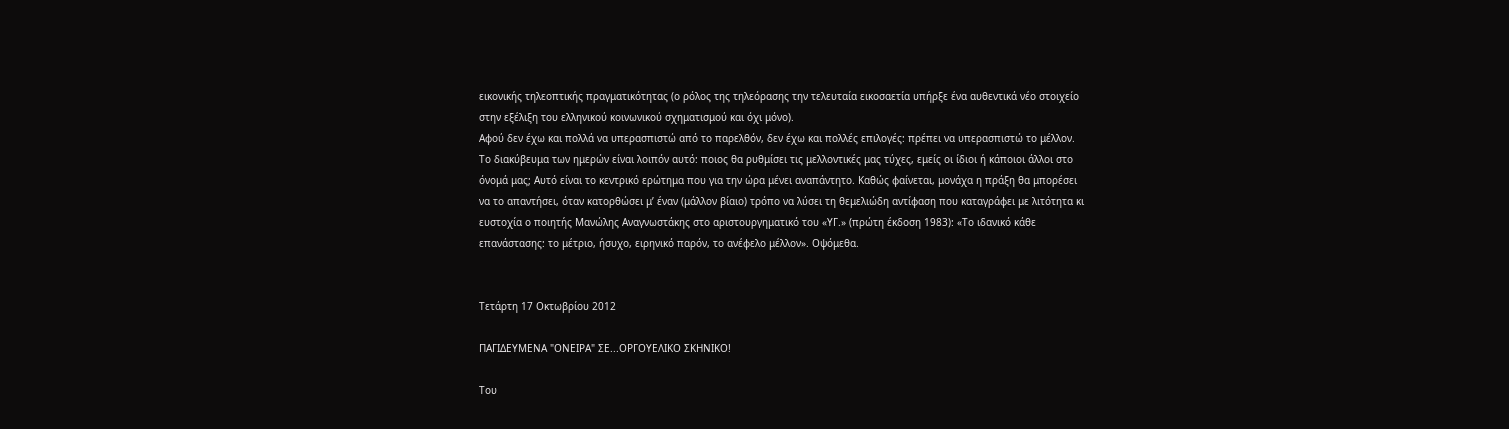εικονικής τηλεοπτικής πραγματικότητας (ο ρόλος της τηλεόρασης την τελευταία εικοσαετία υπήρξε ένα αυθεντικά νέο στοιχείο στην εξέλιξη του ελληνικού κοινωνικού σχηματισμού και όχι μόνο).
Αφού δεν έχω και πολλά να υπερασπιστώ από το παρελθόν, δεν έχω και πολλές επιλογές: πρέπει να υπερασπιστώ το μέλλον. Το διακύβευμα των ημερών είναι λοιπόν αυτό: ποιος θα ρυθμίσει τις μελλοντικές μας τύχες, εμείς οι ίδιοι ή κάποιοι άλλοι στο όνομά μας; Αυτό είναι το κεντρικό ερώτημα που για την ώρα μένει αναπάντητο. Καθώς φαίνεται, μονάχα η πράξη θα μπορέσει να το απαντήσει, όταν κατορθώσει μ’ έναν (μάλλον βίαιο) τρόπο να λύσει τη θεμελιώδη αντίφαση που καταγράφει με λιτότητα κι ευστοχία ο ποιητής Μανώλης Αναγνωστάκης στο αριστουργηματικό του «ΥΓ.» (πρώτη έκδοση 1983): «Το ιδανικό κάθε επανάστασης: το μέτριο, ήσυχο, ειρηνικό παρόν, το ανέφελο μέλλον». Οψόμεθα.


Τετάρτη 17 Οκτωβρίου 2012

ΠΑΓΙΔΕΥΜΕΝΑ "ΟΝΕΙΡΑ" ΣΕ...ΟΡΓΟΥΕΛΙΚΟ ΣΚΗΝΙΚΟ!

Του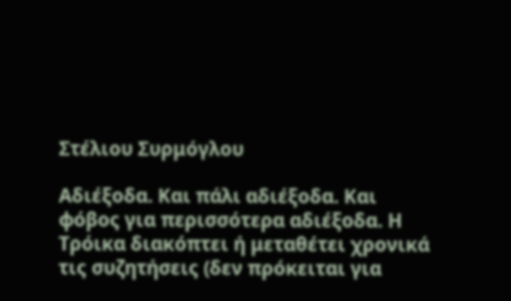Στέλιου Συρμόγλου

Αδιέξοδα. Και πάλι αδιέξοδα. Και φόβος για περισσότερα αδιέξοδα. Η Τρόικα διακόπτει ή μεταθέτει χρονικά τις συζητήσεις (δεν πρόκειται για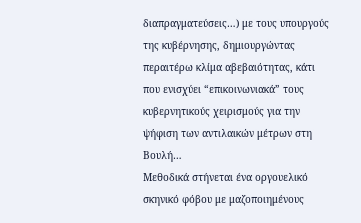διαπραγματεύσεις…) με τους υπουργούς της κυβέρνησης, δημιουργώντας περαιτέρω κλίμα αβεβαιότητας, κάτι που ενισχύει “επικοινωνιακά” τους κυβερνητικούς χειρισμούς για την ψήφιση των αντιλαικών μέτρων στη Βουλή…
Μεθοδικά στήνεται ένα οργουελικό σκηνικό φόβου με μαζοποιημένους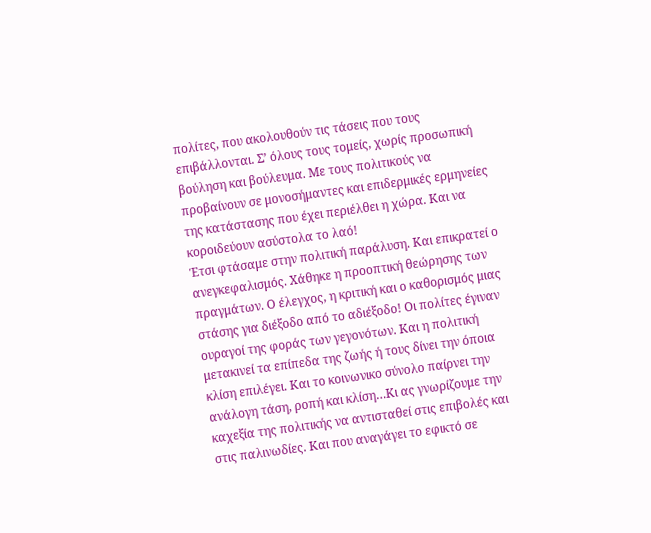πολίτες, που ακολουθούν τις τάσεις που τους επιβάλλονται. Σ’ όλους τους τομείς, χωρίς προσωπική βούληση και βούλευμα. Με τους πολιτικούς να προβαίνουν σε μονοσήμαντες και επιδερμικές ερμηνείες της κατάστασης που έχει περιέλθει η χώρα. Και να κοροιδεύουν ασύστολα το λαό!
Έτσι φτάσαμε στην πολιτική παράλυση. Και επικρατεί ο ανεγκεφαλισμός. Χάθηκε η προοπτική θεώρησης των πραγμάτων. Ο έλεγχος, η κριτική και ο καθορισμός μιας στάσης για διέξοδο από το αδιέξοδο! Οι πολίτες έγιναν ουραγοί της φοράς των γεγονότων. Και η πολιτική μετακινεί τα επίπεδα της ζωής ή τους δίνει την όποια κλίση επιλέγει. Και το κοινωνικο σύνολο παίρνει την ανάλογη τάση, ροπή και κλίση…Κι ας γνωρίζουμε την καχεξία της πολιτικής να αντισταθεί στις επιβολές και στις παλινωδίες. Και που αναγάγει το εφικτό σε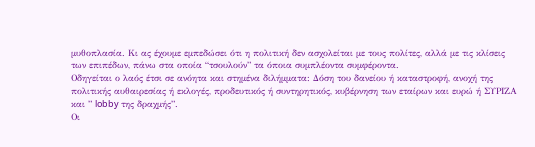μυθοπλασία. Κι ας έχουμε εμπεδώσει ότι η πολιτική δεν ασχολείται με τους πολίτες, αλλά με τις κλίσεις των επιπέδων, πάνω στα οποία “τσουλούν” τα όποια συμπλέοντα συμφέροντα.
Οδηγείται ο λαός έτσι σε ανόητα και στημένα διλήμματα: Δόση του δανείου ή καταστροφή, ανοχή της πολιτικής αυθαιρεσίας ή εκλογές, προδευτικός ή συντηρητικός, κυβέρνηση των εταίρων και ευρώ ή ΣΥΡΙΖΑ και ” lobby της δραχμής”.
Οι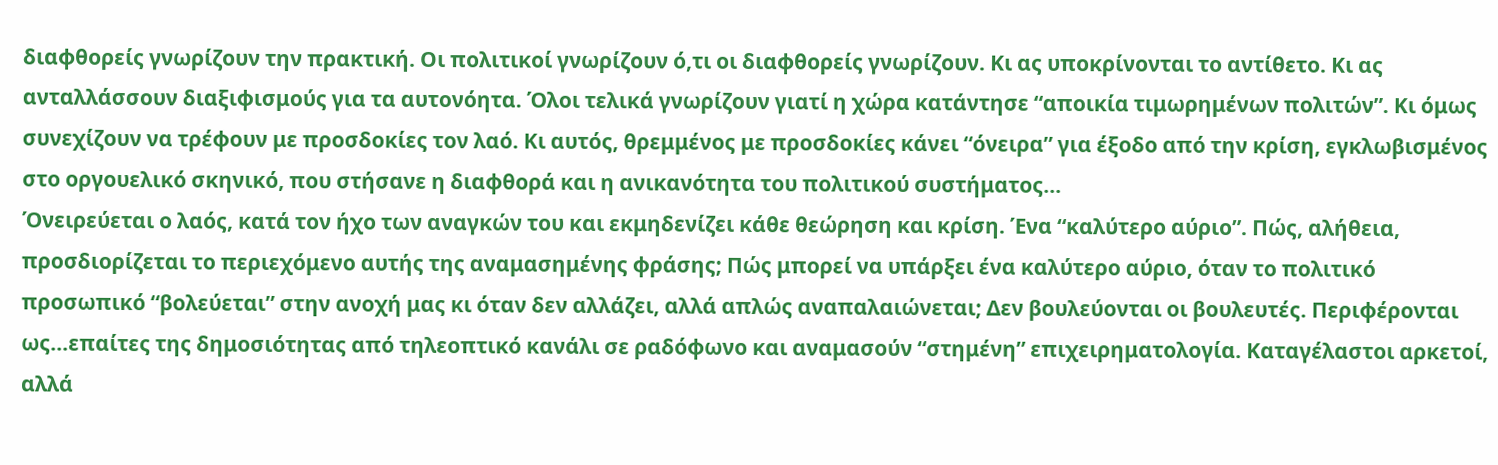διαφθορείς γνωρίζουν την πρακτική. Οι πολιτικοί γνωρίζουν ό,τι οι διαφθορείς γνωρίζουν. Κι ας υποκρίνονται το αντίθετο. Κι ας ανταλλάσσουν διαξιφισμούς για τα αυτονόητα. Όλοι τελικά γνωρίζουν γιατί η χώρα κατάντησε “αποικία τιμωρημένων πολιτών”. Κι όμως συνεχίζουν να τρέφουν με προσδοκίες τον λαό. Κι αυτός, θρεμμένος με προσδοκίες κάνει “όνειρα” για έξοδο από την κρίση, εγκλωβισμένος στο οργουελικό σκηνικό, που στήσανε η διαφθορά και η ανικανότητα του πολιτικού συστήματος…
Όνειρεύεται ο λαός, κατά τον ήχο των αναγκών του και εκμηδενίζει κάθε θεώρηση και κρίση. Ένα “καλύτερο αύριο”. Πώς, αλήθεια, προσδιορίζεται το περιεχόμενο αυτής της αναμασημένης φράσης; Πώς μπορεί να υπάρξει ένα καλύτερο αύριο, όταν το πολιτικό προσωπικό “βολεύεται” στην ανοχή μας κι όταν δεν αλλάζει, αλλά απλώς αναπαλαιώνεται; Δεν βουλεύονται οι βουλευτές. Περιφέρονται ως…επαίτες της δημοσιότητας από τηλεοπτικό κανάλι σε ραδόφωνο και αναμασούν “στημένη” επιχειρηματολογία. Καταγέλαστοι αρκετοί, αλλά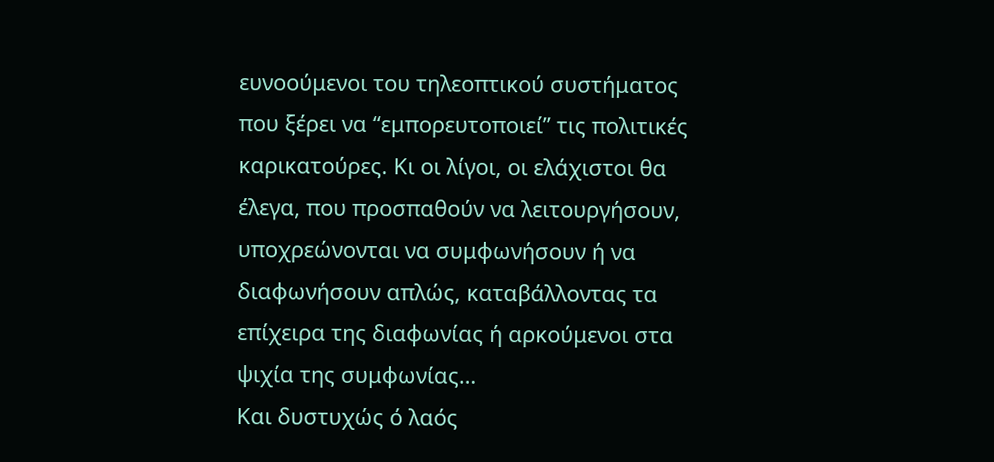ευνοούμενοι του τηλεοπτικού συστήματος που ξέρει να “εμπορευτοποιεί” τις πολιτικές καρικατούρες. Κι οι λίγοι, οι ελάχιστοι θα έλεγα, που προσπαθούν να λειτουργήσουν, υποχρεώνονται να συμφωνήσουν ή να διαφωνήσουν απλώς, καταβάλλοντας τα επίχειρα της διαφωνίας ή αρκούμενοι στα ψιχία της συμφωνίας…
Και δυστυχώς ό λαός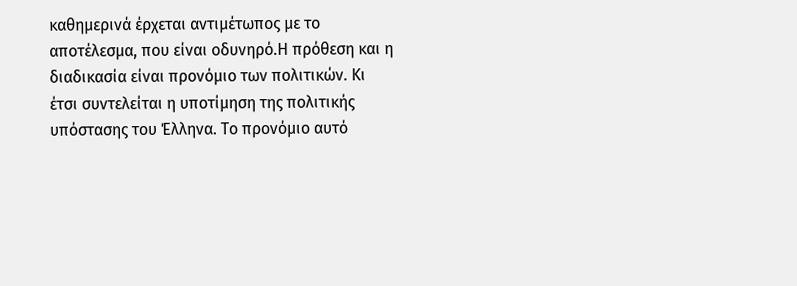καθημερινά έρχεται αντιμέτωπος με το αποτέλεσμα, που είναι οδυνηρό.Η πρόθεση και η διαδικασία είναι προνόμιο των πολιτικών. Κι έτσι συντελείται η υποτίμηση της πολιτικής υπόστασης του Έλληνα. Το προνόμιο αυτό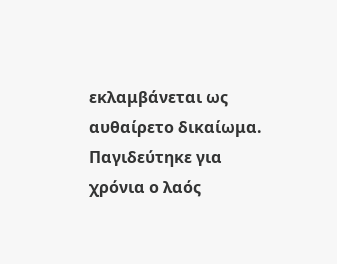εκλαμβάνεται ως αυθαίρετο δικαίωμα.
Παγιδεύτηκε για χρόνια ο λαός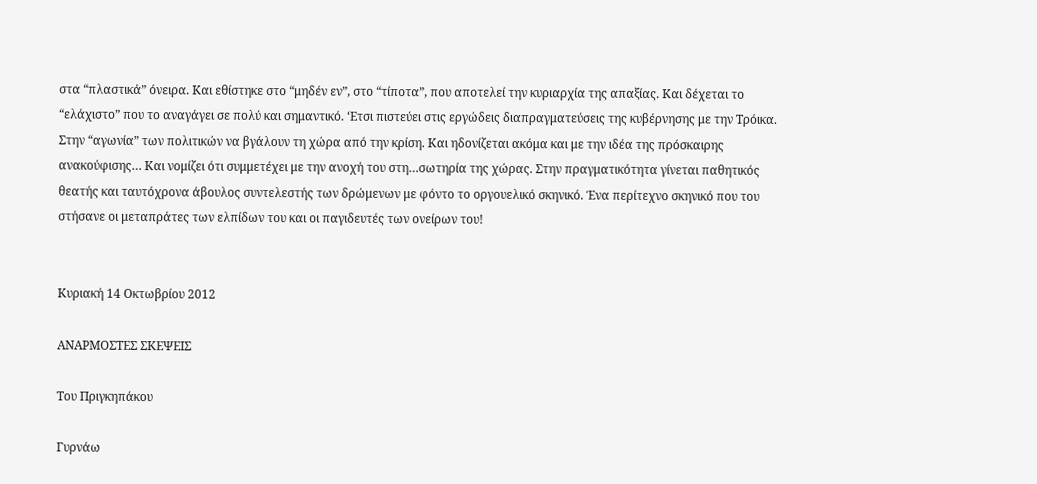στα “πλαστικά” όνειρα. Και εθίστηκε στο “μηδέν εν”, στο “τίποτα”, που αποτελεί την κυριαρχία της απαξίας. Και δέχεται το “ελάχιστο” που το αναγάγει σε πολύ και σημαντικό. ‘Ετσι πιστεύει στις εργώδεις διαπραγματεύσεις της κυβέρνησης με την Τρόικα. Στην “αγωνία” των πολιτικών να βγάλουν τη χώρα από την κρίση. Και ηδονίζεται ακόμα και με την ιδέα της πρόσκαιρης ανακούφισης… Και νομίζει ότι συμμετέχει με την ανοχή του στη…σωτηρία της χώρας. Στην πραγματικότητα γίνεται παθητικός θεατής και ταυτόχρονα άβουλος συντελεστής των δρώμενων με φόντο το οργουελικό σκηνικό. Ένα περίτεχνο σκηνικό που του στήσανε οι μεταπράτες των ελπίδων του και οι παγιδευτές των ονείρων του!


Κυριακή 14 Οκτωβρίου 2012

ΑΝΑΡΜΟΣΤΕΣ ΣΚΕΨΕΙΣ

Του Πριγκηπάκου

Γυρνάω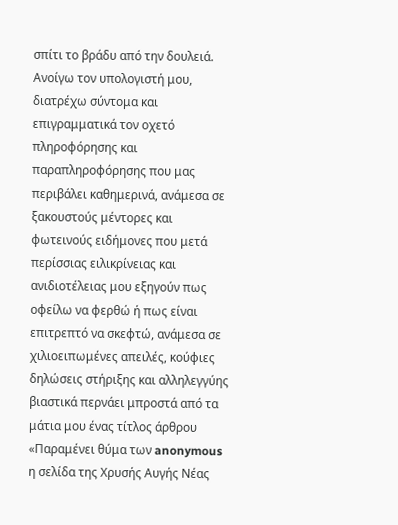σπίτι το βράδυ από την δουλειά. Ανοίγω τον υπολογιστή μου, διατρέχω σύντομα και επιγραμματικά τον οχετό πληροφόρησης και παραπληροφόρησης που μας περιβάλει καθημερινά, ανάμεσα σε ξακουστούς μέντορες και φωτεινούς ειδήμονες που μετά περίσσιας ειλικρίνειας και ανιδιοτέλειας μου εξηγούν πως οφείλω να φερθώ ή πως είναι επιτρεπτό να σκεφτώ, ανάμεσα σε χιλιοειπωμένες απειλές, κούφιες δηλώσεις στήριξης και αλληλεγγύης βιαστικά περνάει μπροστά από τα μάτια μου ένας τίτλος άρθρου «Παραμένει θύμα των anonymous η σελίδα της Χρυσής Αυγής Νέας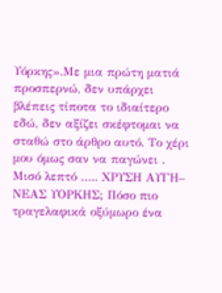Υόρκης».Με μια πρώτη ματιά προσπερνώ, δεν υπάρχει βλέπεις τίποτα το ιδιαίτερο εδώ, δεν αξίζει σκέφτομαι να σταθώ στο άρθρο αυτό. Το χέρι μου όμως σαν να παγώνει . Μισό λεπτό ….. ΧΡΥΣΗ ΑΥΓΗ– ΝΕΑΣ ΥΟΡΚΗΣ; Πόσο πιο τραγελαφικά οξύμωρο ένα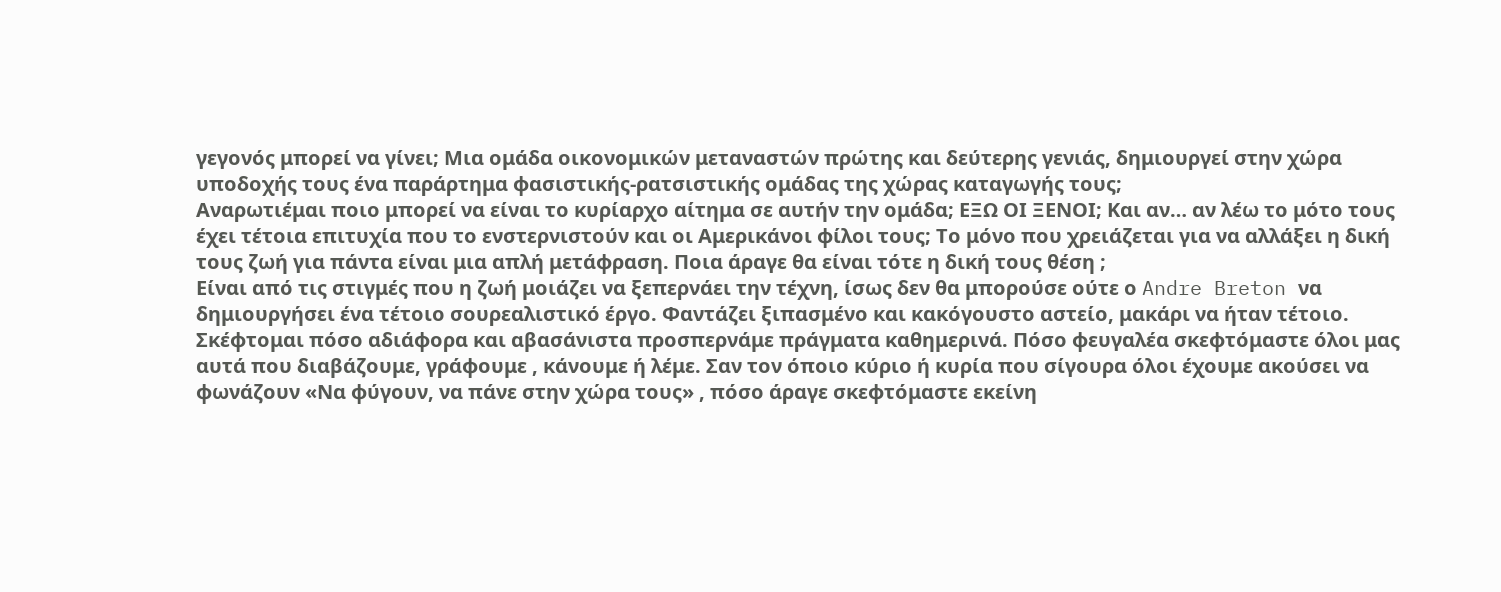γεγονός μπορεί να γίνει; Μια ομάδα οικονομικών μεταναστών πρώτης και δεύτερης γενιάς, δημιουργεί στην χώρα υποδοχής τους ένα παράρτημα φασιστικής-ρατσιστικής ομάδας της χώρας καταγωγής τους;
Αναρωτιέμαι ποιο μπορεί να είναι το κυρίαρχο αίτημα σε αυτήν την ομάδα; ΕΞΩ ΟΙ ΞΕΝΟΙ; Και αν… αν λέω το μότο τους έχει τέτοια επιτυχία που το ενστερνιστούν και οι Αμερικάνοι φίλοι τους; Το μόνο που χρειάζεται για να αλλάξει η δική τους ζωή για πάντα είναι μια απλή μετάφραση. Ποια άραγε θα είναι τότε η δική τους θέση ;
Είναι από τις στιγμές που η ζωή μοιάζει να ξεπερνάει την τέχνη, ίσως δεν θα μπορούσε ούτε ο Andre Breton να δημιουργήσει ένα τέτοιο σουρεαλιστικό έργο. Φαντάζει ξιπασμένο και κακόγουστο αστείο, μακάρι να ήταν τέτοιο.
Σκέφτομαι πόσο αδιάφορα και αβασάνιστα προσπερνάμε πράγματα καθημερινά. Πόσο φευγαλέα σκεφτόμαστε όλοι μας αυτά που διαβάζουμε, γράφουμε , κάνουμε ή λέμε. Σαν τον όποιο κύριο ή κυρία που σίγουρα όλοι έχουμε ακούσει να φωνάζουν «Να φύγουν, να πάνε στην χώρα τους» , πόσο άραγε σκεφτόμαστε εκείνη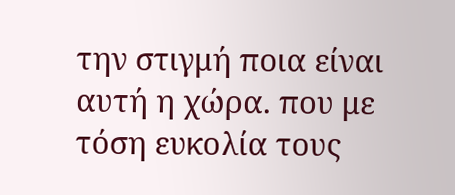την στιγμή ποια είναι αυτή η χώρα. που με τόση ευκολία τους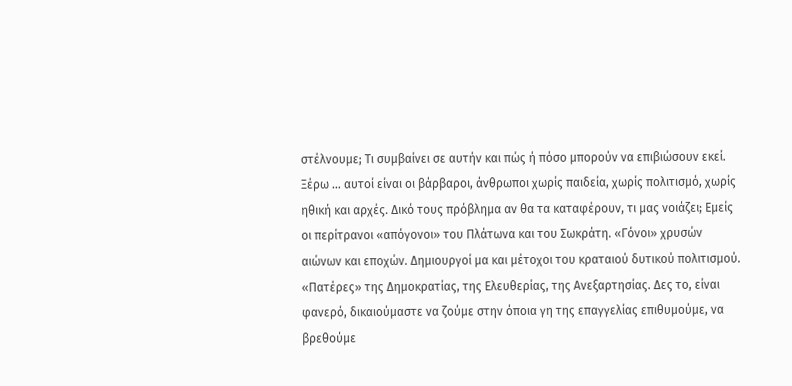στέλνουμε; Τι συμβαίνει σε αυτήν και πώς ή πόσο μπορούν να επιβιώσουν εκεί.
Ξέρω … αυτοί είναι οι βάρβαροι, άνθρωποι χωρίς παιδεία, χωρίς πολιτισμό, χωρίς ηθική και αρχές. Δικό τους πρόβλημα αν θα τα καταφέρουν, τι μας νοιάζει; Εμείς οι περίτρανοι «απόγονοι» του Πλάτωνα και του Σωκράτη. «Γόνοι» χρυσών αιώνων και εποχών. Δημιουργοί μα και μέτοχοι του κραταιού δυτικού πολιτισμού. «Πατέρες» της Δημοκρατίας, της Ελευθερίας, της Ανεξαρτησίας. Δες το, είναι φανερό, δικαιούμαστε να ζούμε στην όποια γη της επαγγελίας επιθυμούμε, να βρεθούμε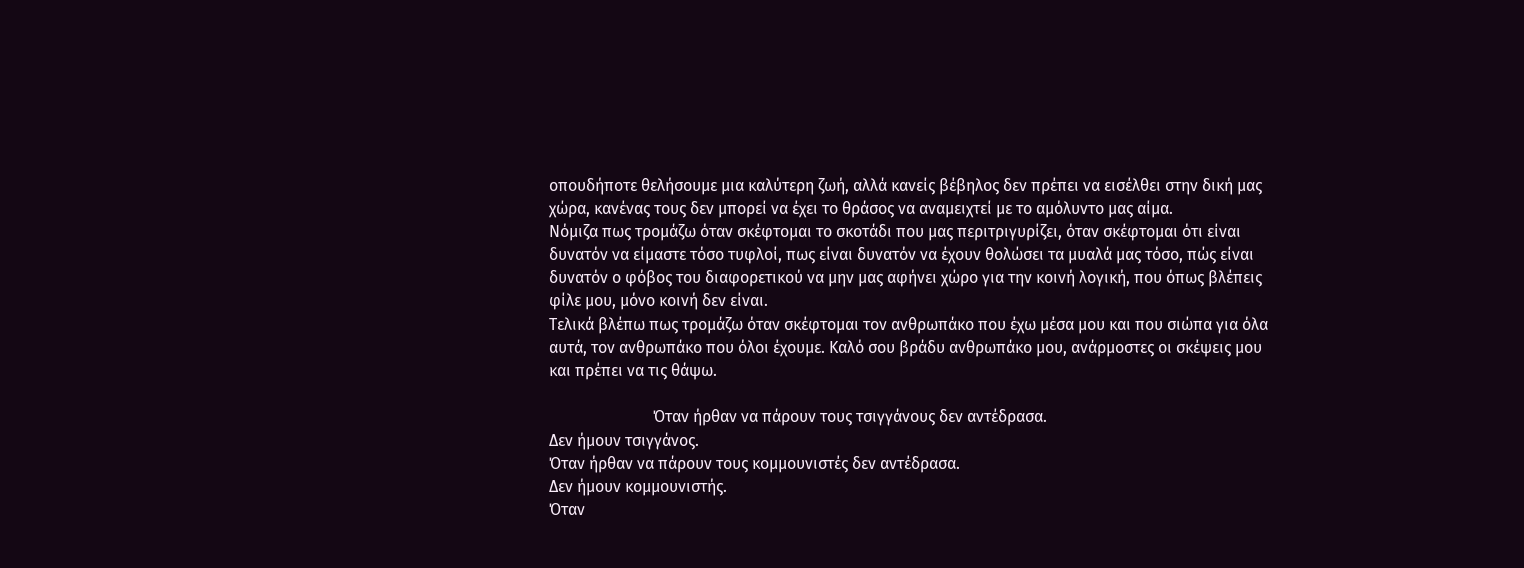οπουδήποτε θελήσουμε μια καλύτερη ζωή, αλλά κανείς βέβηλος δεν πρέπει να εισέλθει στην δική μας χώρα, κανένας τους δεν μπορεί να έχει το θράσος να αναμειχτεί με το αμόλυντο μας αίμα.
Νόμιζα πως τρομάζω όταν σκέφτομαι το σκοτάδι που μας περιτριγυρίζει, όταν σκέφτομαι ότι είναι δυνατόν να είμαστε τόσο τυφλοί, πως είναι δυνατόν να έχουν θολώσει τα μυαλά μας τόσο, πώς είναι δυνατόν ο φόβος του διαφορετικού να μην μας αφήνει χώρο για την κοινή λογική, που όπως βλέπεις φίλε μου, μόνο κοινή δεν είναι.
Τελικά βλέπω πως τρομάζω όταν σκέφτομαι τον ανθρωπάκο που έχω μέσα μου και που σιώπα για όλα αυτά, τον ανθρωπάκο που όλοι έχουμε. Καλό σου βράδυ ανθρωπάκο μου, ανάρμοστες οι σκέψεις μου και πρέπει να τις θάψω.

                          Όταν ήρθαν να πάρουν τους τσιγγάνους δεν αντέδρασα.
Δεν ήμουν τσιγγάνος.
Όταν ήρθαν να πάρουν τους κομμουνιστές δεν αντέδρασα.
Δεν ήμουν κομμουνιστής.
Όταν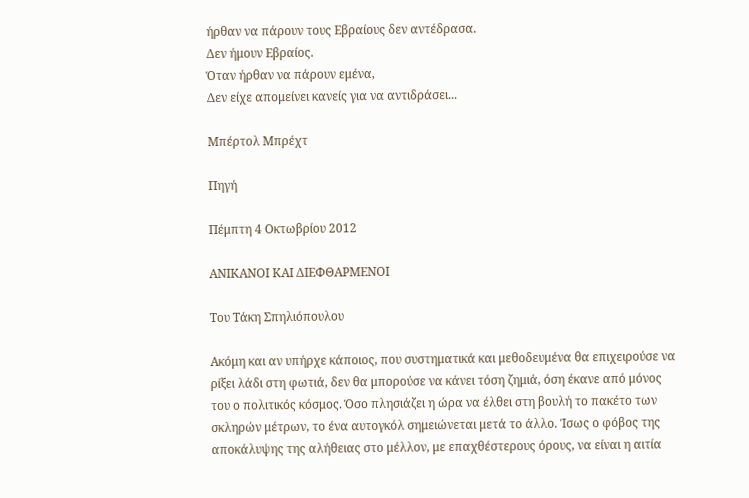ήρθαν να πάρουν τους Εβραίους δεν αντέδρασα.
Δεν ήμουν Εβραίος.
Όταν ήρθαν να πάρουν εμένα,
Δεν είχε απομείνει κανείς για να αντιδράσει...

Μπέρτολ Μπρέχτ

Πηγή

Πέμπτη 4 Οκτωβρίου 2012

ΑΝΙΚΑΝΟΙ ΚΑΙ ΔΙΕΦΘΑΡΜΕΝΟΙ

Του Τάκη Σπηλιόπουλου

Ακόμη και αν υπήρχε κάποιος, που συστηματικά και μεθοδευμένα θα επιχειρούσε να ρίξει λάδι στη φωτιά, δεν θα μπορούσε να κάνει τόση ζημιά, όση έκανε από μόνος του ο πολιτικός κόσμος. Όσο πλησιάζει η ώρα να έλθει στη βουλή το πακέτο των σκληρών μέτρων, το ένα αυτογκόλ σημειώνεται μετά το άλλο. Ίσως ο φόβος της αποκάλυψης της αλήθειας στο μέλλον, με επαχθέστερους όρους, να είναι η αιτία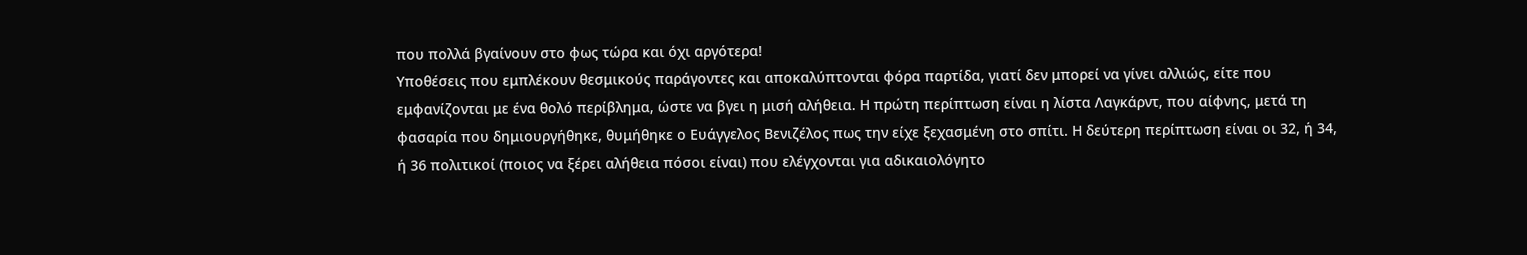που πολλά βγαίνουν στο φως τώρα και όχι αργότερα!
Υποθέσεις που εμπλέκουν θεσμικούς παράγοντες και αποκαλύπτονται φόρα παρτίδα, γιατί δεν μπορεί να γίνει αλλιώς, είτε που εμφανίζονται με ένα θολό περίβλημα, ώστε να βγει η μισή αλήθεια. Η πρώτη περίπτωση είναι η λίστα Λαγκάρντ, που αίφνης, μετά τη φασαρία που δημιουργήθηκε, θυμήθηκε ο Ευάγγελος Βενιζέλος πως την είχε ξεχασμένη στο σπίτι. Η δεύτερη περίπτωση είναι οι 32, ή 34, ή 36 πολιτικοί (ποιος να ξέρει αλήθεια πόσοι είναι) που ελέγχονται για αδικαιολόγητο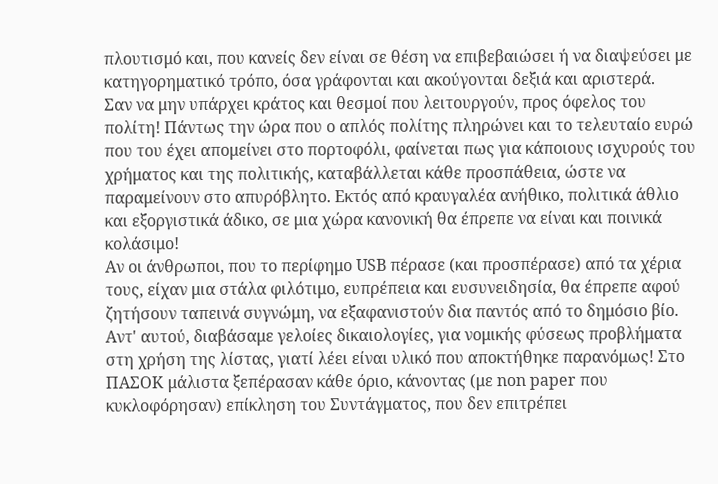πλουτισμό και, που κανείς δεν είναι σε θέση να επιβεβαιώσει ή να διαψεύσει με κατηγορηματικό τρόπο, όσα γράφονται και ακούγονται δεξιά και αριστερά.
Σαν να μην υπάρχει κράτος και θεσμοί που λειτουργούν, προς όφελος του πολίτη! Πάντως την ώρα που ο απλός πολίτης πληρώνει και το τελευταίο ευρώ που του έχει απομείνει στο πορτοφόλι, φαίνεται πως για κάποιους ισχυρούς του χρήματος και της πολιτικής, καταβάλλεται κάθε προσπάθεια, ώστε να παραμείνουν στο απυρόβλητο. Εκτός από κραυγαλέα ανήθικο, πολιτικά άθλιο και εξοργιστικά άδικο, σε μια χώρα κανονική θα έπρεπε να είναι και ποινικά κολάσιμο!
Αν οι άνθρωποι, που το περίφημο USB πέρασε (και προσπέρασε) από τα χέρια τους, είχαν μια στάλα φιλότιμο, ευπρέπεια και ευσυνειδησία, θα έπρεπε αφού ζητήσουν ταπεινά συγνώμη, να εξαφανιστούν δια παντός από το δημόσιο βίο. Αντ' αυτού, διαβάσαμε γελοίες δικαιολογίες, για νομικής φύσεως προβλήματα στη χρήση της λίστας, γιατί λέει είναι υλικό που αποκτήθηκε παρανόμως! Στο ΠΑΣΟΚ μάλιστα ξεπέρασαν κάθε όριο, κάνοντας (με non paper που κυκλοφόρησαν) επίκληση του Συντάγματος, που δεν επιτρέπει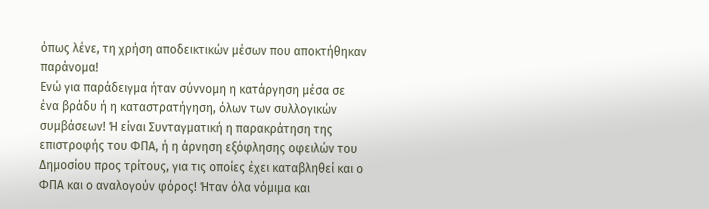όπως λένε, τη χρήση αποδεικτικών μέσων που αποκτήθηκαν παράνομα!
Ενώ για παράδειγμα ήταν σύννομη η κατάργηση μέσα σε ένα βράδυ ή η καταστρατήγηση, όλων των συλλογικών συμβάσεων! Ή είναι Συνταγματική η παρακράτηση της επιστροφής του ΦΠΑ, ή η άρνηση εξόφλησης οφειλών του Δημοσίου προς τρίτους, για τις οποίες έχει καταβληθεί και ο ΦΠΑ και ο αναλογούν φόρος! Ήταν όλα νόμιμα και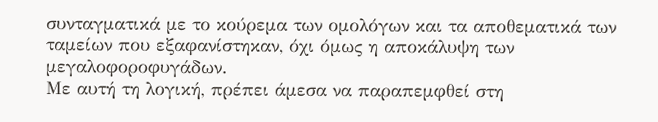συνταγματικά με το κούρεμα των ομολόγων και τα αποθεματικά των ταμείων που εξαφανίστηκαν, όχι όμως η αποκάλυψη των μεγαλοφοροφυγάδων.
Με αυτή τη λογική, πρέπει άμεσα να παραπεμφθεί στη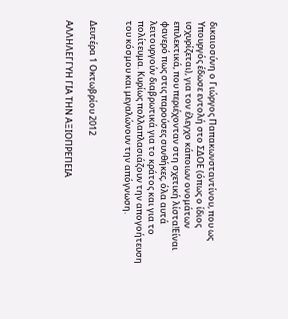δικαιοσύνη ο Γιώργος Παπακωνσταντίνου, που ως Υπουργός έδωσε εντολή στο ΣΔΟΕ (όπως ο ίδιος ισχυρίζεται), για τον έλεγχο κάποιων ονομάτων επιλεκτικά, που περιέχονταν στη σχετική λίστα!Είναι φανερό πως στις παρούσες συνθήκες, όλα αυτά λειτουργούν διαβρωτικά για το κράτος και για το πολίτευμα. Κυρίως πολλαπλασιάζουν την απογοήτευση του κόσμου και μεγαλώνουν την απόγνωση.


Δευτέρα 1 Οκτωβρίου 2012

ΑΛΛΗΛΕΓΓΥΗ ΓΙΑ ΤΗΝ ΑΞΙΟΠΡΕΠΕΙΑ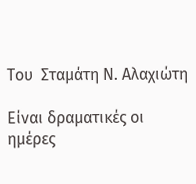Του  Σταμάτη Ν. Αλαχιώτη

Είναι δραματικές οι ημέρες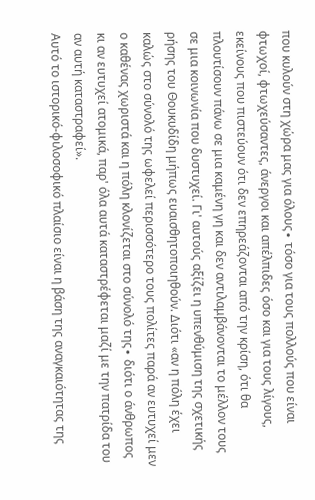που κυλούν στη χώρα μας για όλους∙ τόσο για τους πολλούς που είναι φτωχοί, φτωχεύσαντες, άνεργοι και απέλπιδες όσο και για τους λίγους, εκείνους που πιστεύουν ότι δεν επηρεάζονται από την κρίση, ότι θα πλουτίσουν πάνω σε μια καμένη γη και δεν αντιλαμβάνονται το μέλλον τους σε μια κοινωνία που δυστυχεί. Γι' αυτούς αξίζει η υπενθύμιση της σχετικής ρήσης του Θουκυδίδη μήπως ευαισθητοποιηθούν. Διότι «αν η πόλη έχει καλώς στο σύνολό της ωφελεί περισσότερο τους πολίτες παρά αν ευτυχεί μεν ο καθένας χωριστά και η πόλη κλονίζεται στο σύνολό της∙ διότι ο άνθρωπος κι αν ευτυχεί ατομικά, παρ' όλα αυτά καταστρέφεται μαζί με την πατρίδα του αν αυτή καταστραφεί».
Αυτό το ιστορικό-φιλοσοφικό πλαίσιο είναι η βάση της αναγκαιότητας της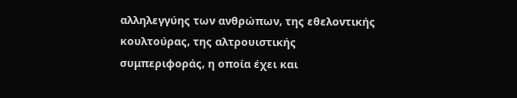αλληλεγγύης των ανθρώπων, της εθελοντικής κουλτούρας, της αλτρουιστικής συμπεριφοράς, η οποία έχει και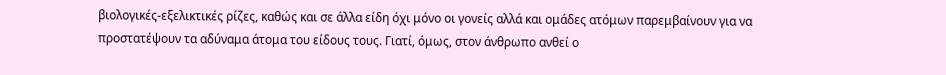βιολογικές-εξελικτικές ρίζες, καθώς και σε άλλα είδη όχι μόνο οι γονείς αλλά και ομάδες ατόμων παρεμβαίνουν για να προστατέψουν τα αδύναμα άτομα του είδους τους. Γιατί, όμως, στον άνθρωπο ανθεί ο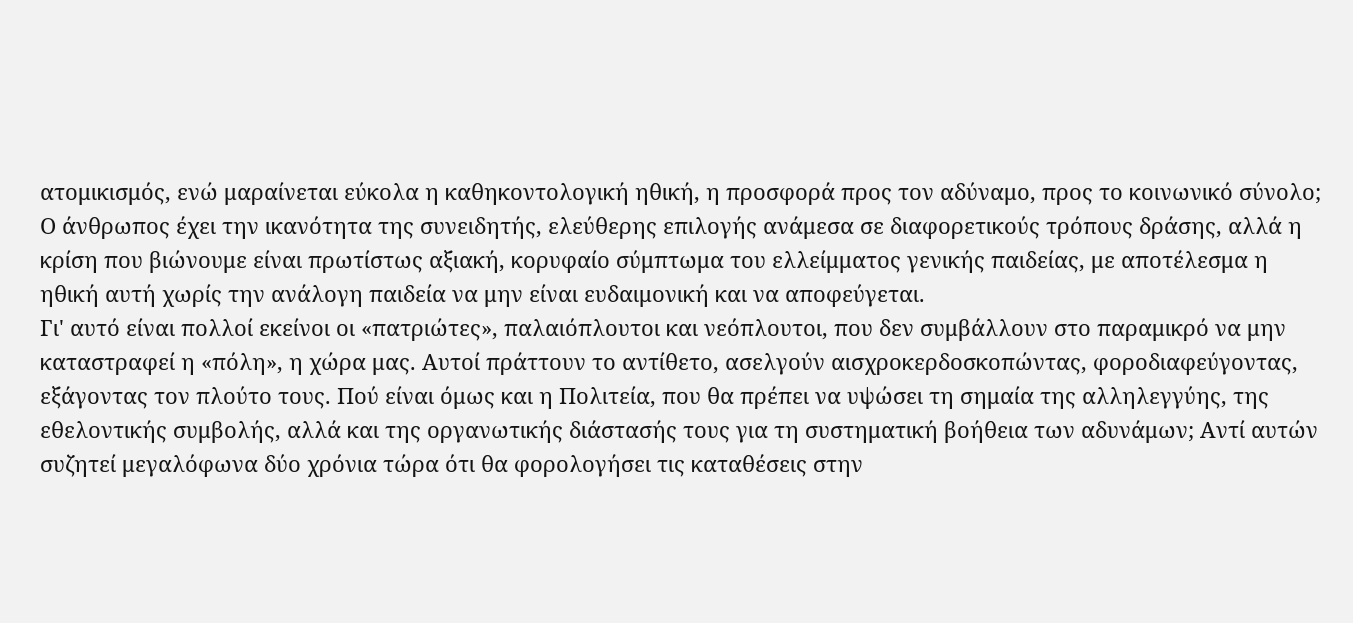ατομικισμός, ενώ μαραίνεται εύκολα η καθηκοντολογική ηθική, η προσφορά προς τον αδύναμο, προς το κοινωνικό σύνολο; Ο άνθρωπος έχει την ικανότητα της συνειδητής, ελεύθερης επιλογής ανάμεσα σε διαφορετικούς τρόπους δράσης, αλλά η κρίση που βιώνουμε είναι πρωτίστως αξιακή, κορυφαίο σύμπτωμα του ελλείμματος γενικής παιδείας, με αποτέλεσμα η ηθική αυτή χωρίς την ανάλογη παιδεία να μην είναι ευδαιμονική και να αποφεύγεται.
Γι' αυτό είναι πολλοί εκείνοι οι «πατριώτες», παλαιόπλουτοι και νεόπλουτοι, που δεν συμβάλλουν στο παραμικρό να μην καταστραφεί η «πόλη», η χώρα μας. Αυτοί πράττουν το αντίθετο, ασελγούν αισχροκερδοσκοπώντας, φοροδιαφεύγοντας, εξάγοντας τον πλούτο τους. Πού είναι όμως και η Πολιτεία, που θα πρέπει να υψώσει τη σημαία της αλληλεγγύης, της εθελοντικής συμβολής, αλλά και της οργανωτικής διάστασής τους για τη συστηματική βοήθεια των αδυνάμων; Αντί αυτών συζητεί μεγαλόφωνα δύο χρόνια τώρα ότι θα φορολογήσει τις καταθέσεις στην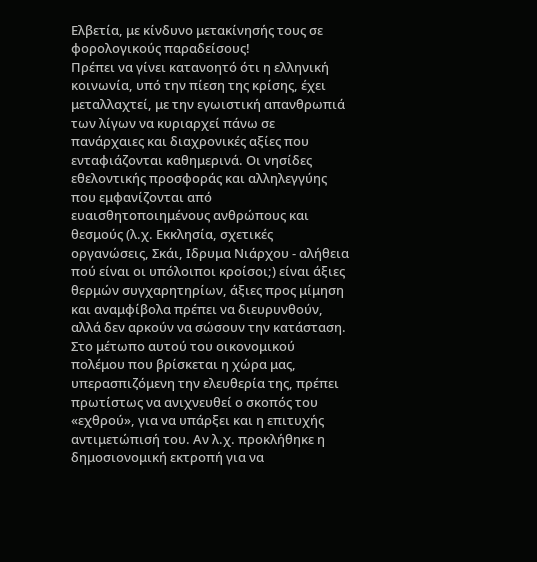Ελβετία, με κίνδυνο μετακίνησής τους σε φορολογικούς παραδείσους!
Πρέπει να γίνει κατανοητό ότι η ελληνική κοινωνία, υπό την πίεση της κρίσης, έχει μεταλλαχτεί, με την εγωιστική απανθρωπιά των λίγων να κυριαρχεί πάνω σε πανάρχαιες και διαχρονικές αξίες που ενταφιάζονται καθημερινά. Οι νησίδες εθελοντικής προσφοράς και αλληλεγγύης που εμφανίζονται από ευαισθητοποιημένους ανθρώπους και θεσμούς (λ.χ. Εκκλησία, σχετικές οργανώσεις, Σκάι, Ιδρυμα Νιάρχου - αλήθεια πού είναι οι υπόλοιποι κροίσοι;) είναι άξιες θερμών συγχαρητηρίων, άξιες προς μίμηση και αναμφίβολα πρέπει να διευρυνθούν, αλλά δεν αρκούν να σώσουν την κατάσταση. Στο μέτωπο αυτού του οικονομικού πολέμου που βρίσκεται η χώρα μας, υπερασπιζόμενη την ελευθερία της, πρέπει πρωτίστως να ανιχνευθεί ο σκοπός του «εχθρού», για να υπάρξει και η επιτυχής αντιμετώπισή του. Αν λ.χ. προκλήθηκε η δημοσιονομική εκτροπή για να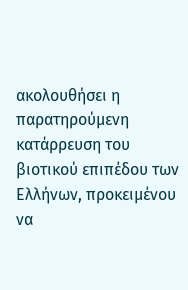ακολουθήσει η παρατηρούμενη κατάρρευση του βιοτικού επιπέδου των Ελλήνων, προκειμένου να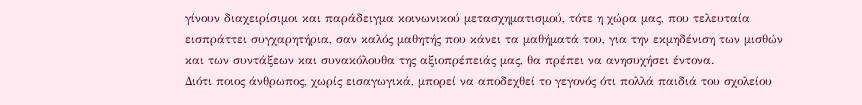γίνουν διαχειρίσιμοι και παράδειγμα κοινωνικού μετασχηματισμού, τότε η χώρα μας, που τελευταία εισπράττει συγχαρητήρια, σαν καλός μαθητής που κάνει τα μαθήματά του, για την εκμηδένιση των μισθών και των συντάξεων και συνακόλουθα της αξιοπρέπειάς μας, θα πρέπει να ανησυχήσει έντονα.
Διότι ποιος άνθρωπος, χωρίς εισαγωγικά, μπορεί να αποδεχθεί το γεγονός ότι πολλά παιδιά του σχολείου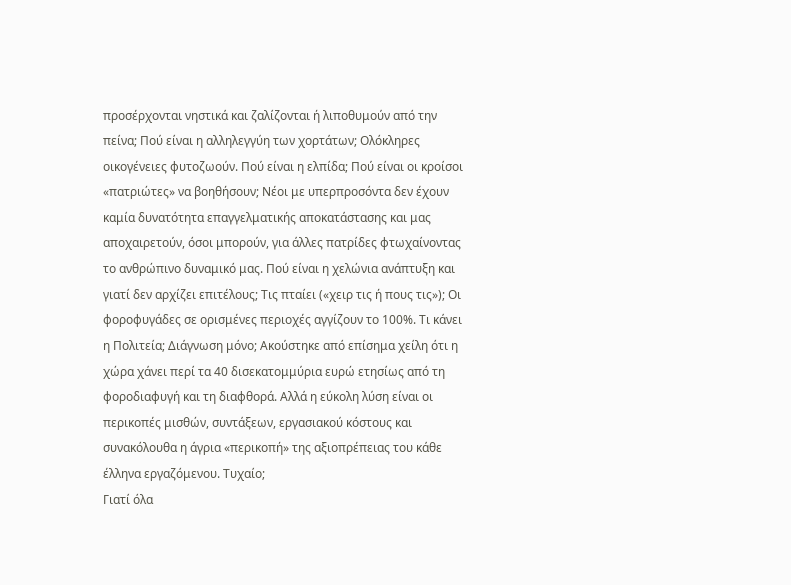προσέρχονται νηστικά και ζαλίζονται ή λιποθυμούν από την πείνα; Πού είναι η αλληλεγγύη των χορτάτων; Ολόκληρες οικογένειες φυτοζωούν. Πού είναι η ελπίδα; Πού είναι οι κροίσοι «πατριώτες» να βοηθήσουν; Νέοι με υπερπροσόντα δεν έχουν καμία δυνατότητα επαγγελματικής αποκατάστασης και μας αποχαιρετούν, όσοι μπορούν, για άλλες πατρίδες φτωχαίνοντας το ανθρώπινο δυναμικό μας. Πού είναι η χελώνια ανάπτυξη και γιατί δεν αρχίζει επιτέλους; Τις πταίει («χειρ τις ή πους τις»); Οι φοροφυγάδες σε ορισμένες περιοχές αγγίζουν το 100%. Τι κάνει η Πολιτεία; Διάγνωση μόνο; Ακούστηκε από επίσημα χείλη ότι η χώρα χάνει περί τα 40 δισεκατομμύρια ευρώ ετησίως από τη φοροδιαφυγή και τη διαφθορά. Αλλά η εύκολη λύση είναι οι περικοπές μισθών, συντάξεων, εργασιακού κόστους και συνακόλουθα η άγρια «περικοπή» της αξιοπρέπειας του κάθε έλληνα εργαζόμενου. Τυχαίο;
Γιατί όλα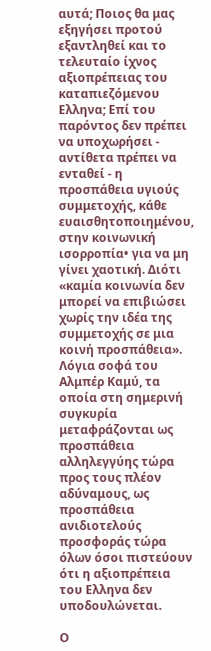αυτά; Ποιος θα μας εξηγήσει προτού εξαντληθεί και το τελευταίο ίχνος αξιοπρέπειας του καταπιεζόμενου Ελληνα; Επί του παρόντος δεν πρέπει να υποχωρήσει - αντίθετα πρέπει να ενταθεί - η προσπάθεια υγιούς συμμετοχής, κάθε ευαισθητοποιημένου, στην κοινωνική ισορροπία• για να μη γίνει χαοτική. Διότι «καμία κοινωνία δεν μπορεί να επιβιώσει χωρίς την ιδέα της συμμετοχής σε μια κοινή προσπάθεια». Λόγια σοφά του Αλμπέρ Καμύ, τα οποία στη σημερινή συγκυρία μεταφράζονται ως προσπάθεια αλληλεγγύης τώρα προς τους πλέον αδύναμους, ως προσπάθεια ανιδιοτελούς προσφοράς τώρα όλων όσοι πιστεύουν ότι η αξιοπρέπεια του Ελληνα δεν υποδουλώνεται.

Ο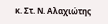κ. Στ. Ν. Αλαχιώτης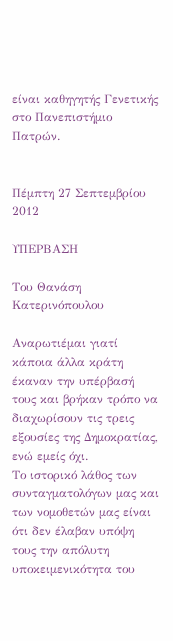είναι καθηγητής Γενετικής στο Πανεπιστήμιο Πατρών.


Πέμπτη 27 Σεπτεμβρίου 2012

ΥΠΕΡΒΑΣΗ

Του Θανάση Κατερινόπουλου

Αναρωτιέμαι γιατί κάποια άλλα κράτη έκαναν την υπέρβασή τους και βρήκαν τρόπο να διαχωρίσουν τις τρεις εξουσίες της Δημοκρατίας, ενώ εμείς όχι.
Το ιστορικό λάθος των συνταγματολόγων μας και των νομοθετών μας είναι ότι δεν έλαβαν υπόψη τους την απόλυτη υποκειμενικότητα του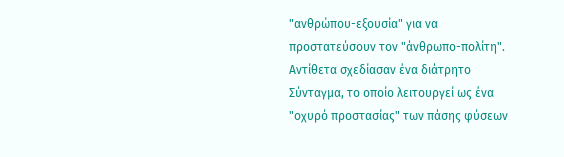"ανθρώπου-εξουσία" για να προστατεύσουν τον "άνθρωπο-πολίτη".
Αντίθετα σχεδίασαν ένα διάτρητο Σύνταγμα, το οποίο λειτουργεί ως ένα "οχυρό προστασίας" των πάσης φύσεων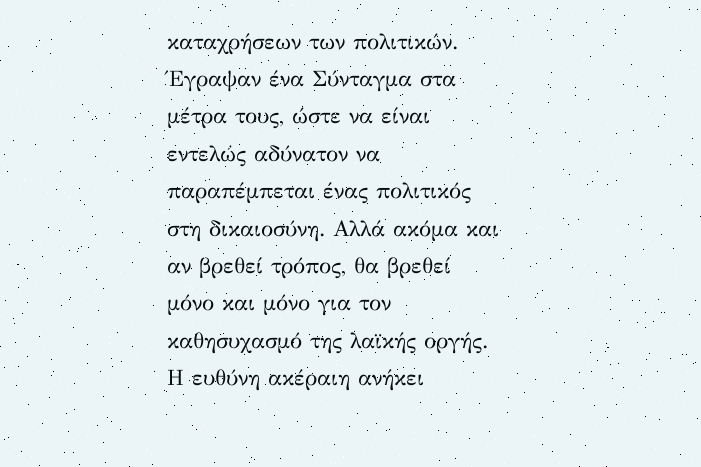καταχρήσεων των πολιτικών.
Έγραψαν ένα Σύνταγμα στα μέτρα τους, ώστε να είναι εντελώς αδύνατον να παραπέμπεται ένας πολιτικός στη δικαιοσύνη. Αλλά ακόμα και αν βρεθεί τρόπος, θα βρεθεί μόνο και μόνο για τον καθησυχασμό της λαϊκής οργής.
Η ευθύνη ακέραιη ανήκει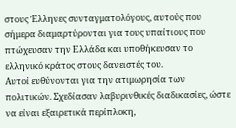στους Έλληνες συνταγματολόγους, αυτούς που σήμερα διαμαρτύρονται για τους υπαίτιους που πτώχευσαν την Ελλάδα και υποθήκευσαν το ελληνικό κράτος στους δανειστές του.
Αυτοί ευθύνονται για την ατιμωρησία των πολιτικών. Σχεδίασαν λαβυρινθικές διαδικασίες, ώστε να είναι εξαιρετικά περίπλοκη,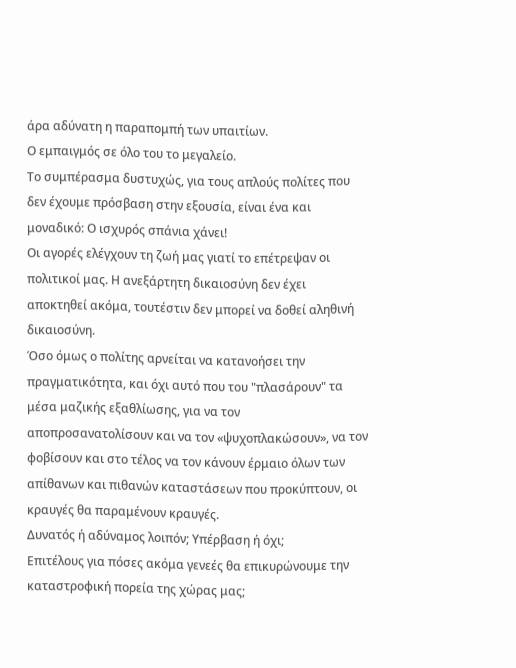άρα αδύνατη η παραπομπή των υπαιτίων.
Ο εμπαιγμός σε όλο του το μεγαλείο.
Το συμπέρασμα δυστυχώς, για τους απλούς πολίτες που δεν έχουμε πρόσβαση στην εξουσία, είναι ένα και μοναδικό: Ο ισχυρός σπάνια χάνει!
Οι αγορές ελέγχουν τη ζωή μας γιατί το επέτρεψαν οι πολιτικοί μας. Η ανεξάρτητη δικαιοσύνη δεν έχει αποκτηθεί ακόμα, τουτέστιν δεν μπορεί να δοθεί αληθινή δικαιοσύνη.
Όσο όμως ο πολίτης αρνείται να κατανοήσει την πραγματικότητα, και όχι αυτό που του "πλασάρουν" τα μέσα μαζικής εξαθλίωσης, για να τον αποπροσανατολίσουν και να τον «ψυχοπλακώσουν», να τον φοβίσουν και στο τέλος να τον κάνουν έρμαιο όλων των απίθανων και πιθανών καταστάσεων που προκύπτουν, οι κραυγές θα παραμένουν κραυγές.
Δυνατός ή αδύναμος λοιπόν; Υπέρβαση ή όχι;
Επιτέλους για πόσες ακόμα γενεές θα επικυρώνουμε την καταστροφική πορεία της χώρας μας;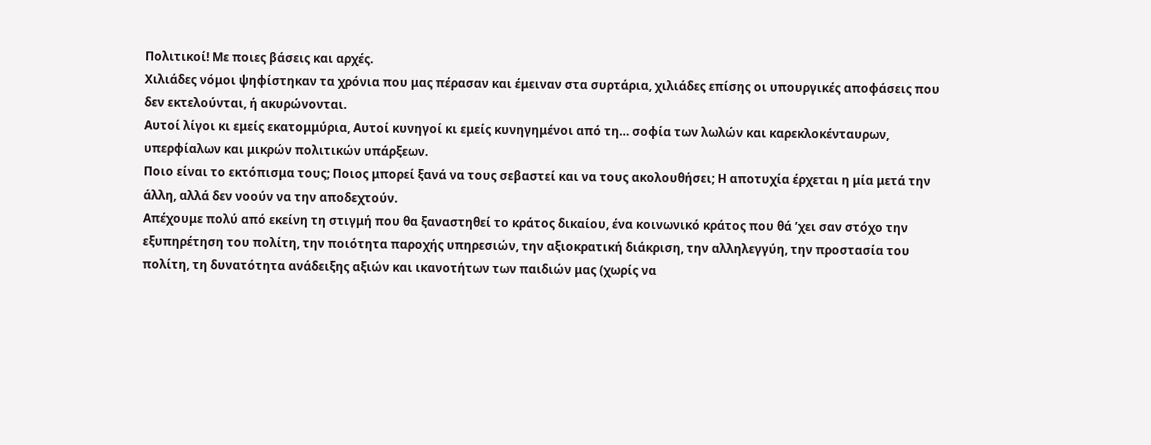Πολιτικοί! Με ποιες βάσεις και αρχές.
Χιλιάδες νόμοι ψηφίστηκαν τα χρόνια που μας πέρασαν και έμειναν στα συρτάρια, χιλιάδες επίσης οι υπουργικές αποφάσεις που δεν εκτελούνται, ή ακυρώνονται.
Αυτοί λίγοι κι εμείς εκατομμύρια, Αυτοί κυνηγοί κι εμείς κυνηγημένοι από τη… σοφία των λωλών και καρεκλοκένταυρων, υπερφίαλων και μικρών πολιτικών υπάρξεων.
Ποιο είναι το εκτόπισμα τους; Ποιος μπορεί ξανά να τους σεβαστεί και να τους ακολουθήσει; Η αποτυχία έρχεται η μία μετά την άλλη, αλλά δεν νοούν να την αποδεχτούν.
Απέχουμε πολύ από εκείνη τη στιγμή που θα ξαναστηθεί το κράτος δικαίου, ένα κοινωνικό κράτος που θά ’χει σαν στόχο την εξυπηρέτηση του πολίτη, την ποιότητα παροχής υπηρεσιών, την αξιοκρατική διάκριση, την αλληλεγγύη, την προστασία του πολίτη, τη δυνατότητα ανάδειξης αξιών και ικανοτήτων των παιδιών μας (χωρίς να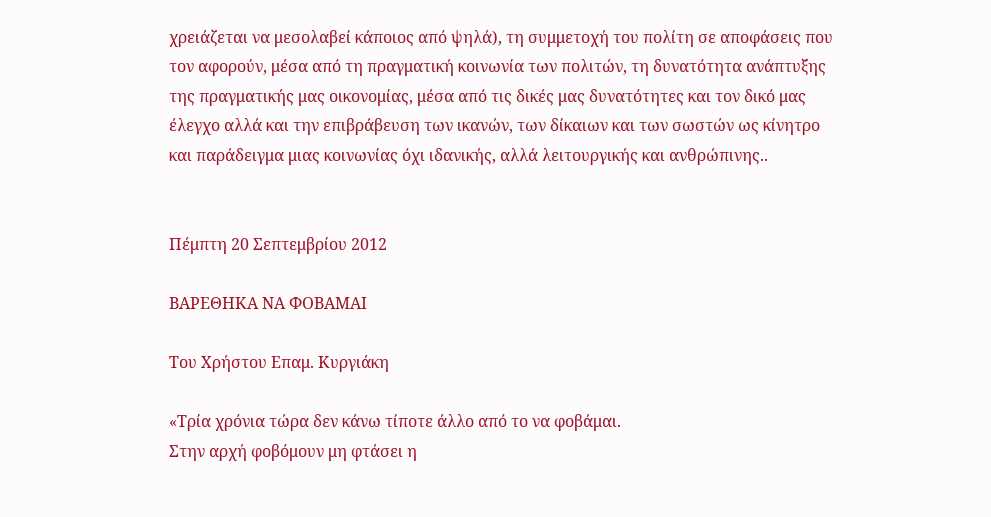χρειάζεται να μεσολαβεί κάποιος από ψηλά), τη συμμετοχή του πολίτη σε αποφάσεις που τον αφορούν, μέσα από τη πραγματική κοινωνία των πολιτών, τη δυνατότητα ανάπτυξης της πραγματικής μας οικονομίας, μέσα από τις δικές μας δυνατότητες και τον δικό μας έλεγχο αλλά και την επιβράβευση των ικανών, των δίκαιων και των σωστών ως κίνητρο και παράδειγμα μιας κοινωνίας όχι ιδανικής, αλλά λειτουργικής και ανθρώπινης..


Πέμπτη 20 Σεπτεμβρίου 2012

ΒΑΡΕΘΗΚΑ ΝΑ ΦΟΒΑΜΑΙ

Του Χρήστου Επαμ. Κυργιάκη

«Τρία χρόνια τώρα δεν κάνω τίποτε άλλο από το να φοβάμαι.
Στην αρχή φοβόμουν μη φτάσει η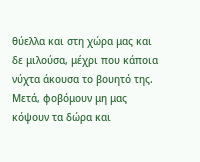θύελλα και στη χώρα μας και δε μιλούσα, μέχρι που κάποια νύχτα άκουσα το βουητό της.
Μετά, φοβόμουν μη μας κόψουν τα δώρα και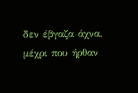δεν έβγαζα άχνα, μέχρι που ήρθαν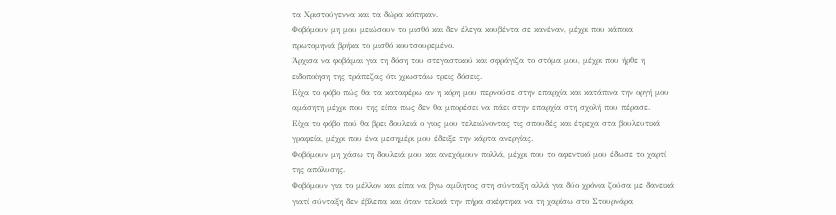τα Χριστούγεννα και τα δώρα κόπηκαν.
Φοβόμουν μη μου μειώσουν το μισθό και δεν έλεγα κουβέντα σε κανέναν, μέχρι που κάποια πρωτομηνιά βρήκα το μισθό κουτσουρεμένο.
Άρχισα να φοβάμαι για τη δόση του στεγαστικού και σφράγιζα το στόμα μου, μέχρι που ήρθε η ειδοποίηση της τράπεζας ότι χρωστάω τρεις δόσεις.
Είχα το φόβο πώς θα τα καταφέρω αν η κόρη μου περνούσε στην επαρχία και κατάπινα την οργή μου αμάσητη μέχρι που της είπα πως δεν θα μπορέσει να πάει στην επαρχία στη σχολή που πέρασε.
Είχα το φόβο πού θα βρει δουλειά ο γιος μου τελειώνοντας τις σπουδές και έτρεχα στα βουλευτικά γραφεία, μέχρι που ένα μεσημέρι μου έδειξε την κάρτα ανεργίας.
Φοβόμουν μη χάσω τη δουλειά μου και ανεχόμουν πολλά, μέχρι που το αφεντικό μου έδωσε το χαρτί της απόλυσης.
Φοβόμουν για το μέλλον και είπα να βγω αμίλητος στη σύνταξη αλλά για δύο χρόνια ζούσα με δανεικά γιατί σύνταξη δεν έβλεπα και όταν τελικά την πήρα σκέφτηκα να τη χαρίσω στο Στουρνάρα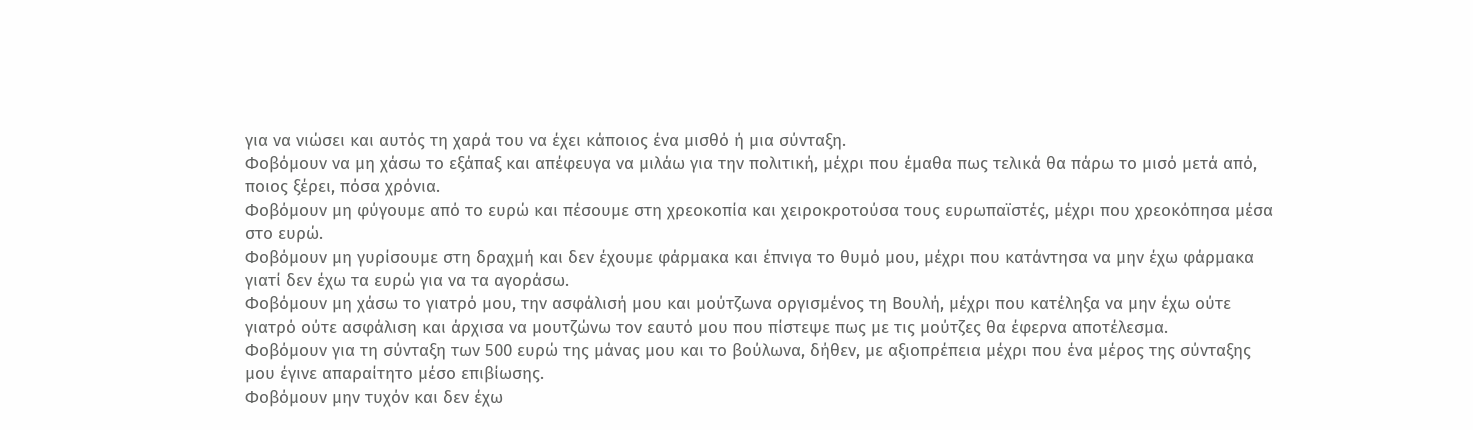για να νιώσει και αυτός τη χαρά του να έχει κάποιος ένα μισθό ή μια σύνταξη.
Φοβόμουν να μη χάσω το εξάπαξ και απέφευγα να μιλάω για την πολιτική, μέχρι που έμαθα πως τελικά θα πάρω το μισό μετά από, ποιος ξέρει, πόσα χρόνια.
Φοβόμουν μη φύγουμε από το ευρώ και πέσουμε στη χρεοκοπία και χειροκροτούσα τους ευρωπαϊστές, μέχρι που χρεοκόπησα μέσα στο ευρώ.
Φοβόμουν μη γυρίσουμε στη δραχμή και δεν έχουμε φάρμακα και έπνιγα το θυμό μου, μέχρι που κατάντησα να μην έχω φάρμακα γιατί δεν έχω τα ευρώ για να τα αγοράσω.
Φοβόμουν μη χάσω το γιατρό μου, την ασφάλισή μου και μούτζωνα οργισμένος τη Βουλή, μέχρι που κατέληξα να μην έχω ούτε γιατρό ούτε ασφάλιση και άρχισα να μουτζώνω τον εαυτό μου που πίστεψε πως με τις μούτζες θα έφερνα αποτέλεσμα.
Φοβόμουν για τη σύνταξη των 500 ευρώ της μάνας μου και το βούλωνα, δήθεν, με αξιοπρέπεια μέχρι που ένα μέρος της σύνταξης μου έγινε απαραίτητο μέσο επιβίωσης.
Φοβόμουν μην τυχόν και δεν έχω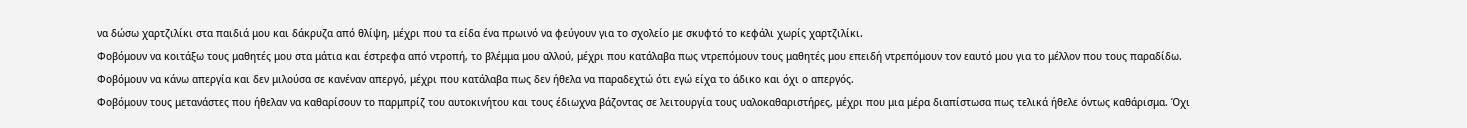να δώσω χαρτζιλίκι στα παιδιά μου και δάκρυζα από θλίψη, μέχρι που τα είδα ένα πρωινό να φεύγουν για το σχολείο με σκυφτό το κεφάλι χωρίς χαρτζιλίκι.
Φοβόμουν να κοιτάξω τους μαθητές μου στα μάτια και έστρεφα από ντροπή, το βλέμμα μου αλλού, μέχρι που κατάλαβα πως ντρεπόμουν τους μαθητές μου επειδή ντρεπόμουν τον εαυτό μου για το μέλλον που τους παραδίδω.
Φοβόμουν να κάνω απεργία και δεν μιλούσα σε κανέναν απεργό, μέχρι που κατάλαβα πως δεν ήθελα να παραδεχτώ ότι εγώ είχα το άδικο και όχι ο απεργός.
Φοβόμουν τους μετανάστες που ήθελαν να καθαρίσουν το παρμπρίζ του αυτοκινήτου και τους έδιωχνα βάζοντας σε λειτουργία τους υαλοκαθαριστήρες, μέχρι που μια μέρα διαπίστωσα πως τελικά ήθελε όντως καθάρισμα. Όχι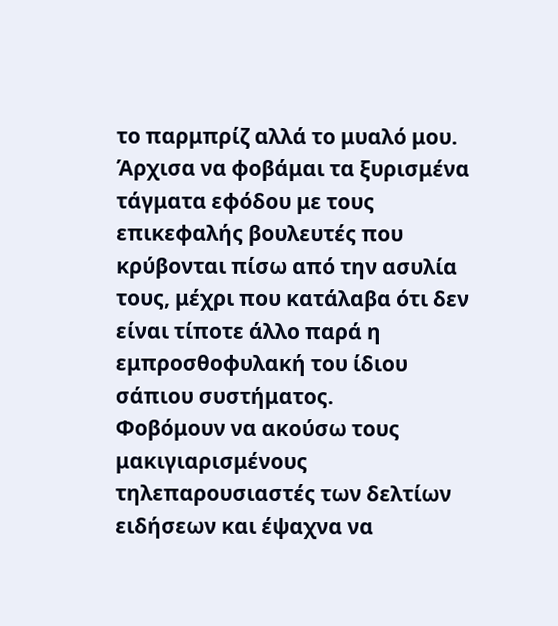το παρμπρίζ αλλά το μυαλό μου.
Άρχισα να φοβάμαι τα ξυρισμένα τάγματα εφόδου με τους επικεφαλής βουλευτές που κρύβονται πίσω από την ασυλία τους, μέχρι που κατάλαβα ότι δεν είναι τίποτε άλλο παρά η εμπροσθοφυλακή του ίδιου σάπιου συστήματος.
Φοβόμουν να ακούσω τους μακιγιαρισμένους τηλεπαρουσιαστές των δελτίων ειδήσεων και έψαχνα να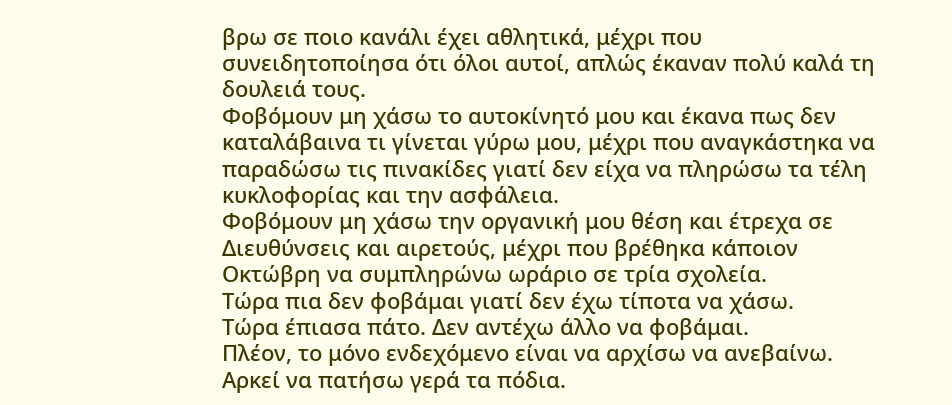βρω σε ποιο κανάλι έχει αθλητικά, μέχρι που συνειδητοποίησα ότι όλοι αυτοί, απλώς έκαναν πολύ καλά τη δουλειά τους.
Φοβόμουν μη χάσω το αυτοκίνητό μου και έκανα πως δεν καταλάβαινα τι γίνεται γύρω μου, μέχρι που αναγκάστηκα να παραδώσω τις πινακίδες γιατί δεν είχα να πληρώσω τα τέλη κυκλοφορίας και την ασφάλεια.
Φοβόμουν μη χάσω την οργανική μου θέση και έτρεχα σε Διευθύνσεις και αιρετούς, μέχρι που βρέθηκα κάποιον Οκτώβρη να συμπληρώνω ωράριο σε τρία σχολεία.
Τώρα πια δεν φοβάμαι γιατί δεν έχω τίποτα να χάσω.
Τώρα έπιασα πάτο. Δεν αντέχω άλλο να φοβάμαι.
Πλέον, το μόνο ενδεχόμενο είναι να αρχίσω να ανεβαίνω. Αρκεί να πατήσω γερά τα πόδια.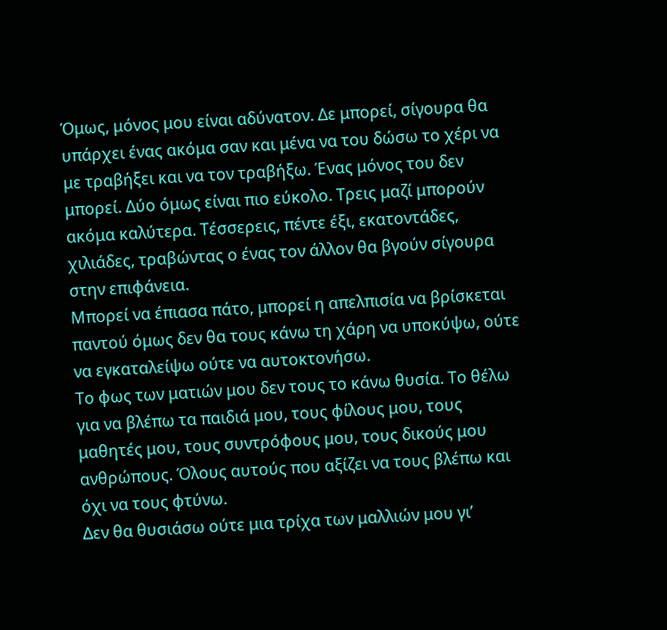Όμως, μόνος μου είναι αδύνατον. Δε μπορεί, σίγουρα θα υπάρχει ένας ακόμα σαν και μένα να του δώσω το χέρι να με τραβήξει και να τον τραβήξω. Ένας μόνος του δεν μπορεί. Δύο όμως είναι πιο εύκολο. Τρεις μαζί μπορούν ακόμα καλύτερα. Τέσσερεις, πέντε έξι, εκατοντάδες, χιλιάδες, τραβώντας ο ένας τον άλλον θα βγούν σίγουρα στην επιφάνεια.
Μπορεί να έπιασα πάτο, μπορεί η απελπισία να βρίσκεται παντού όμως δεν θα τους κάνω τη χάρη να υποκύψω, ούτε να εγκαταλείψω ούτε να αυτοκτονήσω.
Το φως των ματιών μου δεν τους το κάνω θυσία. Το θέλω για να βλέπω τα παιδιά μου, τους φίλους μου, τους μαθητές μου, τους συντρόφους μου, τους δικούς μου ανθρώπους. Όλους αυτούς που αξίζει να τους βλέπω και όχι να τους φτύνω.
Δεν θα θυσιάσω ούτε μια τρίχα των μαλλιών μου γι’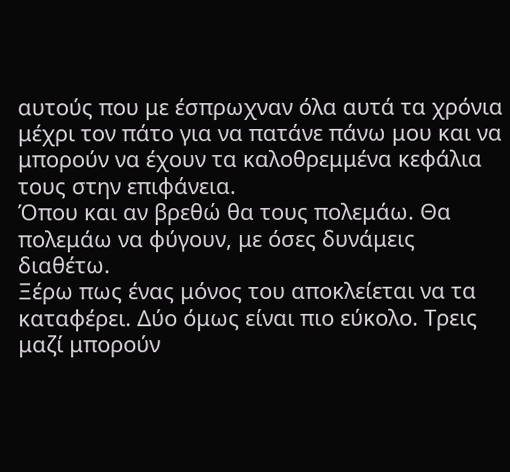αυτούς που με έσπρωχναν όλα αυτά τα χρόνια μέχρι τον πάτο για να πατάνε πάνω μου και να μπορούν να έχουν τα καλοθρεμμένα κεφάλια τους στην επιφάνεια.
Όπου και αν βρεθώ θα τους πολεμάω. Θα πολεμάω να φύγουν, με όσες δυνάμεις διαθέτω.
Ξέρω πως ένας μόνος του αποκλείεται να τα καταφέρει. Δύο όμως είναι πιο εύκολο. Τρεις μαζί μπορούν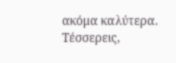ακόμα καλύτερα. Τέσσερεις,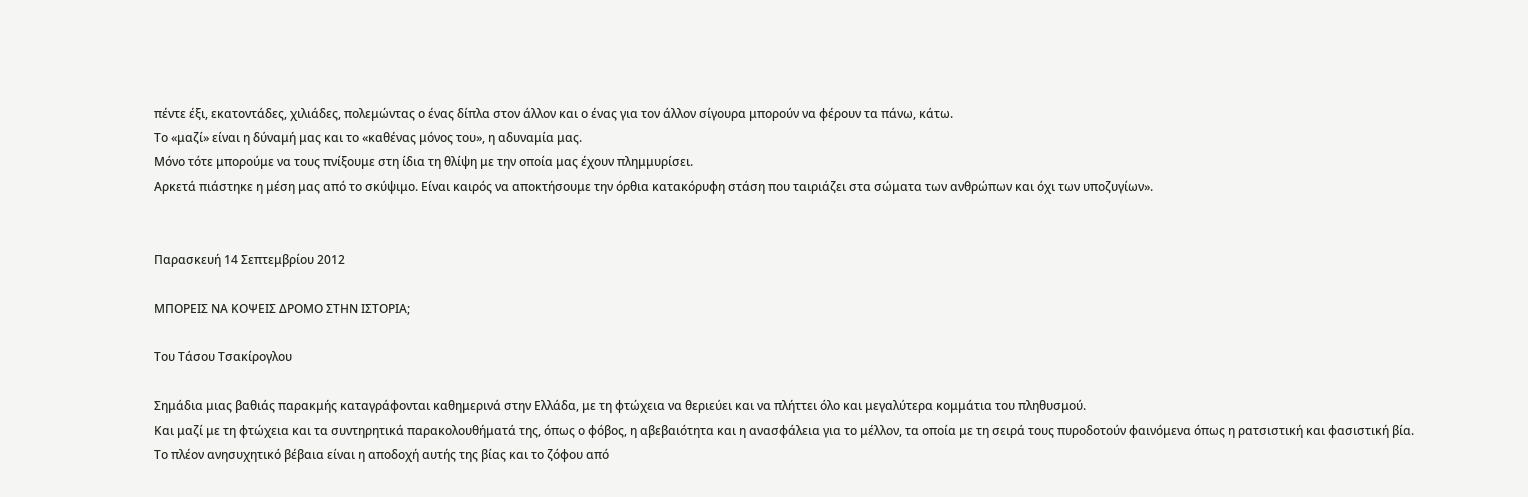πέντε έξι, εκατοντάδες, χιλιάδες, πολεμώντας ο ένας δίπλα στον άλλον και ο ένας για τον άλλον σίγουρα μπορούν να φέρουν τα πάνω, κάτω.
Το «μαζί» είναι η δύναμή μας και το «καθένας μόνος του», η αδυναμία μας.
Μόνο τότε μπορούμε να τους πνίξουμε στη ίδια τη θλίψη με την οποία μας έχουν πλημμυρίσει.
Αρκετά πιάστηκε η μέση μας από το σκύψιμο. Είναι καιρός να αποκτήσουμε την όρθια κατακόρυφη στάση που ταιριάζει στα σώματα των ανθρώπων και όχι των υποζυγίων».


Παρασκευή 14 Σεπτεμβρίου 2012

ΜΠΟΡΕΙΣ ΝΑ ΚΟΨΕΙΣ ΔΡΟΜΟ ΣΤΗΝ ΙΣΤΟΡΙΑ;

Του Τάσου Τσακίρογλου

Σημάδια μιας βαθιάς παρακμής καταγράφονται καθημερινά στην Ελλάδα, με τη φτώχεια να θεριεύει και να πλήττει όλο και μεγαλύτερα κομμάτια του πληθυσμού.
Και μαζί με τη φτώχεια και τα συντηρητικά παρακολουθήματά της, όπως ο φόβος, η αβεβαιότητα και η ανασφάλεια για το μέλλον, τα οποία με τη σειρά τους πυροδοτούν φαινόμενα όπως η ρατσιστική και φασιστική βία.
Το πλέον ανησυχητικό βέβαια είναι η αποδοχή αυτής της βίας και το ζόφου από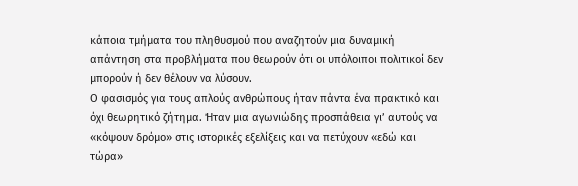κάποια τμήματα του πληθυσμού που αναζητούν μια δυναμική απάντηση στα προβλήματα που θεωρούν ότι οι υπόλοιποι πολιτικοί δεν μπορούν ή δεν θέλουν να λύσουν.
Ο φασισμός για τους απλούς ανθρώπους ήταν πάντα ένα πρακτικό και όχι θεωρητικό ζήτημα. Ήταν μια αγωνιώδης προσπάθεια γι’ αυτούς να «κόψουν δρόμο» στις ιστορικές εξελίξεις και να πετύχουν «εδώ και τώρα»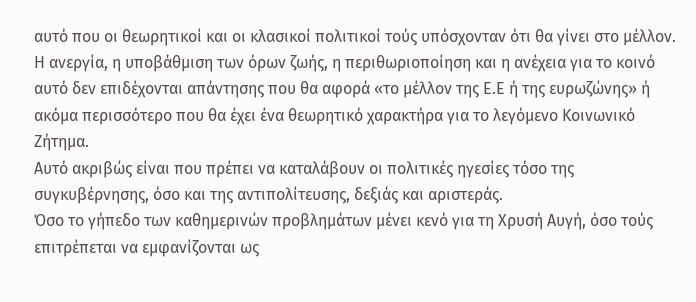αυτό που οι θεωρητικοί και οι κλασικοί πολιτικοί τούς υπόσχονταν ότι θα γίνει στο μέλλον.
Η ανεργία, η υποβάθμιση των όρων ζωής, η περιθωριοποίηση και η ανέχεια για το κοινό αυτό δεν επιδέχονται απάντησης που θα αφορά «το μέλλον της Ε.Ε ή της ευρωζώνης» ή ακόμα περισσότερο που θα έχει ένα θεωρητικό χαρακτήρα για το λεγόμενο Κοινωνικό Ζήτημα.
Αυτό ακριβώς είναι που πρέπει να καταλάβουν οι πολιτικές ηγεσίες τόσο της συγκυβέρνησης, όσο και της αντιπολίτευσης, δεξιάς και αριστεράς.
Όσο το γήπεδο των καθημερινών προβλημάτων μένει κενό για τη Χρυσή Αυγή, όσο τούς επιτρέπεται να εμφανίζονται ως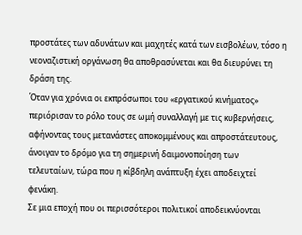προστάτες των αδυνάτων και μαχητές κατά των εισβολέων, τόσο η νεοναζιστική οργάνωση θα αποθρασύνεται και θα διευρύνει τη δράση της.
Όταν για χρόνια οι εκπρόσωποι του «εργατικού κινήματος» περιόρισαν το ρόλο τους σε ωμή συναλλαγή με τις κυβερνήσεις, αφήνοντας τους μετανάστες αποκομμένους και απροστάτευτους, άνοιγαν το δρόμο για τη σημερινή δαιμονοποίηση των τελευταίων, τώρα που η κίβδηλη ανάπτυξη έχει αποδειχτεί φενάκη.
Σε μια εποχή που οι περισσότεροι πολιτικοί αποδεικνύονται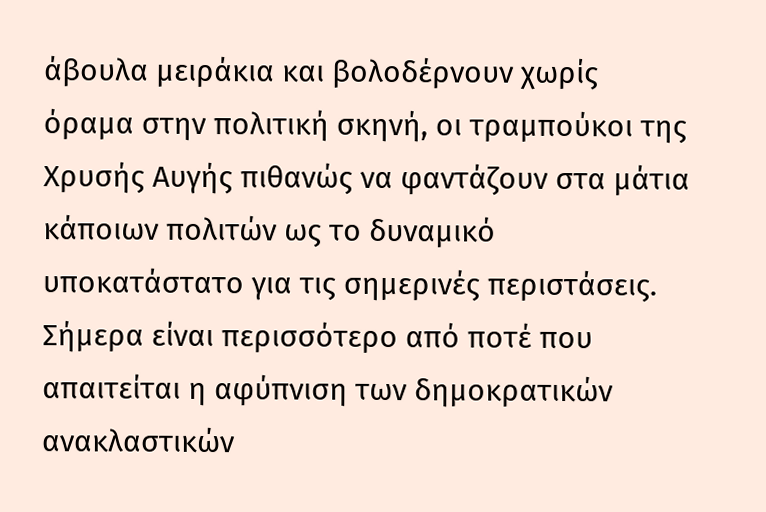άβουλα μειράκια και βολοδέρνουν χωρίς όραμα στην πολιτική σκηνή, οι τραμπούκοι της Χρυσής Αυγής πιθανώς να φαντάζουν στα μάτια κάποιων πολιτών ως το δυναμικό υποκατάστατο για τις σημερινές περιστάσεις.
Σήμερα είναι περισσότερο από ποτέ που απαιτείται η αφύπνιση των δημοκρατικών ανακλαστικών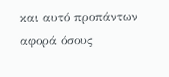και αυτό προπάντων αφορά όσους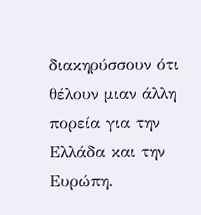διακηρύσσουν ότι θέλουν μιαν άλλη πορεία για την Ελλάδα και την Ευρώπη.